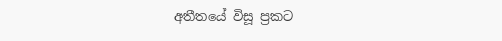අතීතයේ විසූ ප්‍රකට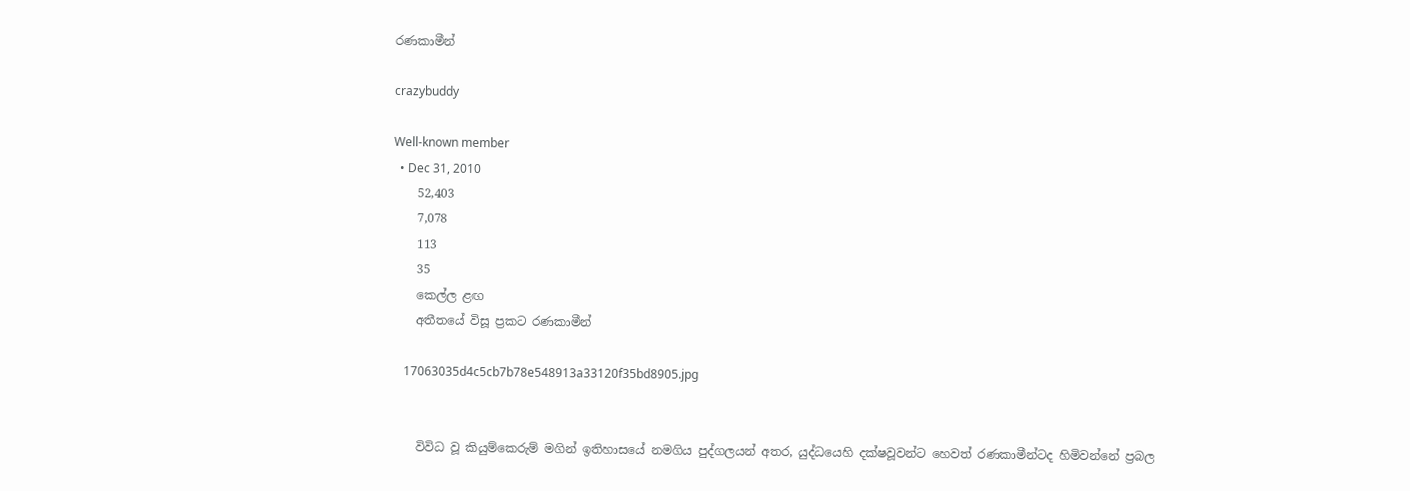රණකාමීන්

crazybuddy

Well-known member
  • Dec 31, 2010
    52,403
    7,078
    113
    35
    කෙල්ල ළඟ
    අතීතයේ විසූ ප්‍රකට රණකාමීන්

    17063035d4c5cb7b78e548913a33120f35bd8905.jpg


    විවිධ වූ කියුම්කෙරුම් මගින් ඉතිහාසයේ නමගිය පුද්ගලයන් අතර, යුද්ධයෙහි දක්ෂවූවන්ට හෙවත් රණකාමීන්ටද හිමිවන්නේ ප්‍රබල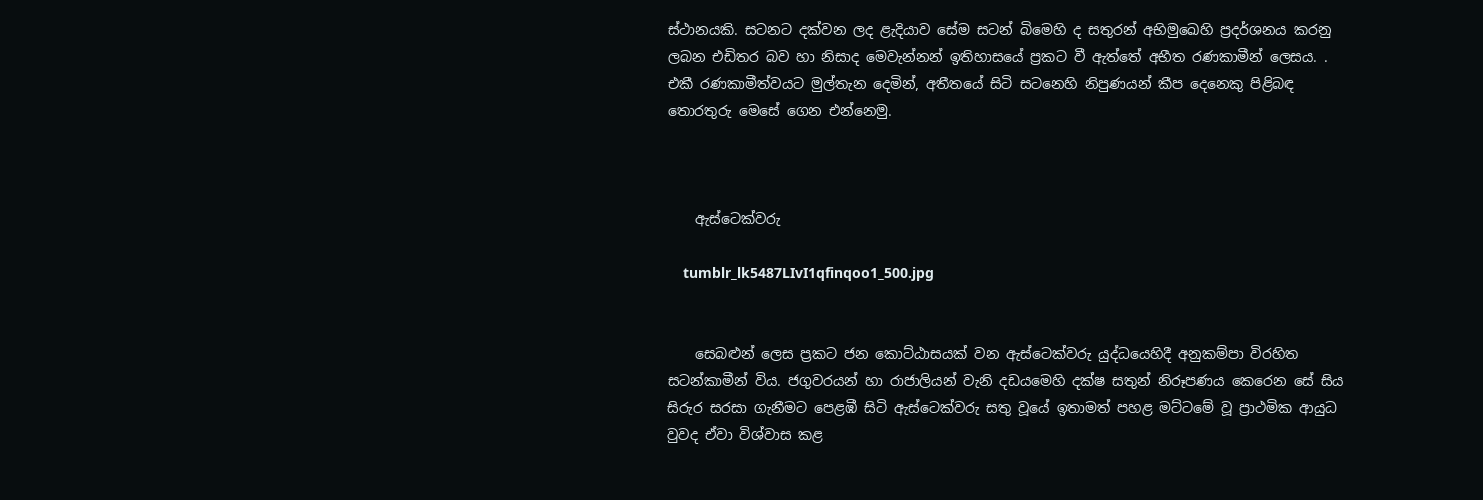ස්ථානයකි. සටනට දක්වන ලද ළැදියාව සේම සටන් බිමෙහි ද සතුරන් අභිමුඛෙහි ප්‍රදර්ශනය කරනු ලබන එඩිතර බව හා නිසාද මෙවැන්නන් ඉතිහාසයේ ප්‍රකට වී ඇත්තේ අභීත රණකාමීන් ලෙසය. . එකී රණකාමීත්වයට මුල්තැන දෙමින්, අතීතයේ සිටි සටනෙහි නිපුණයන් කීප දෙනෙකු පිළිබඳ තොරතුරු මෙසේ ගෙන එන්නෙමු.



    ඇස්ටෙක්වරු

    tumblr_lk5487LIvI1qfinqoo1_500.jpg


    සෙබළුන් ලෙස ප්‍රකට ජන කොට්ඨාසයක් වන ඇස්ටෙක්වරු යුද්ධයෙහිදී අනුකම්පා විරහිත සටන්කාමීන් විය. ජගුවරයන් හා රාජාලියන් වැනි දඩයමෙහි දක්ෂ සතුන් නිරූපණය කෙරෙන සේ සිය සිරුර සරසා ගැනීමට පෙළඹී සිටි ඇස්ටෙක්වරු සතු වූයේ ඉතාමත් පහළ මට්ටමේ වූ ප්‍රාථමික ආයුධ වුවද ඒවා විශ්වාස කළ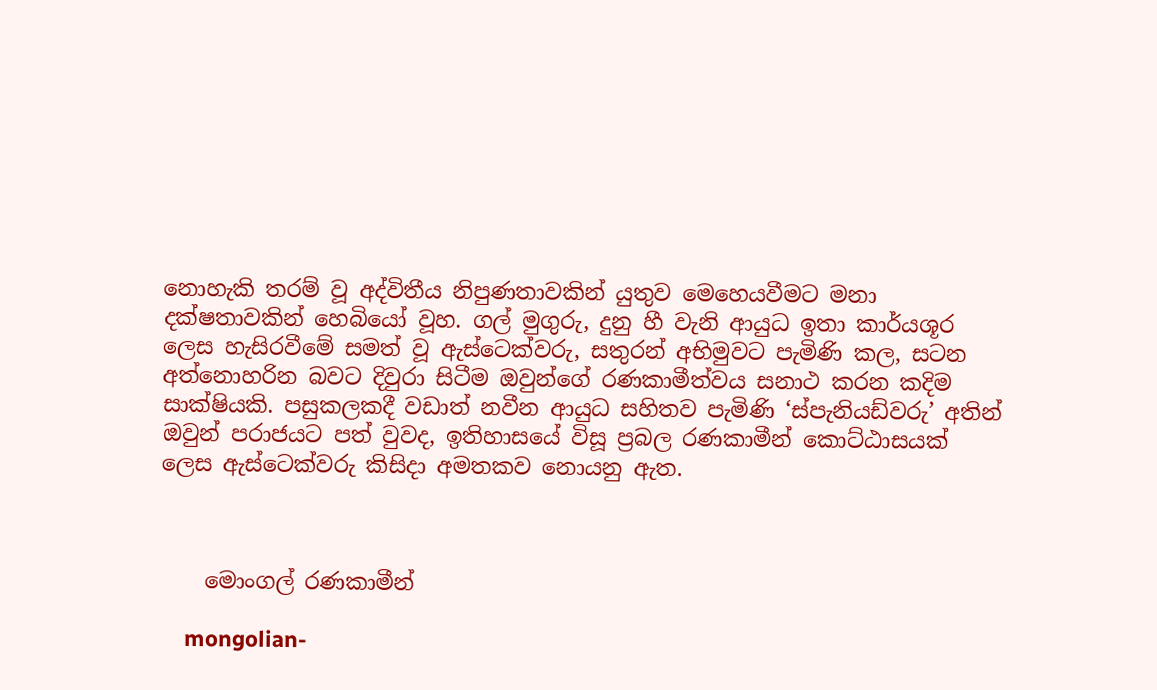නොහැකි තරම් වූ අද්විතීය නිපුණතාවකින් යුතුව මෙහෙයවීමට මනා දක්ෂතාවකින් හෙබියෝ වූහ. ගල් මුගුරු, දුනු හී වැනි ආයුධ ඉතා කාර්යශූර ලෙස හැසිරවීමේ සමත් වූ ඇස්ටෙක්වරු, සතුරන් අභිමුවට පැමිණි කල, සටන අත්නොහරින බවට දිවුරා සිටීම ඔවුන්ගේ රණකාමීත්වය සනාථ කරන කදිම සාක්ෂියකි. පසුකලකදී වඩාත් නවීන ආයුධ සහිතව පැමිණි ‘ස්පැනියඩ්වරු’ අතින් ඔවුන් පරාජයට පත් වුවද, ඉතිහාසයේ විසූ ප්‍රබල රණකාමීන් කොට්ඨාසයක් ලෙස ඇස්ටෙක්වරු කිසිදා අමතකව නොයනු ඇත.



    මොංගල් රණකාමීන්

    mongolian-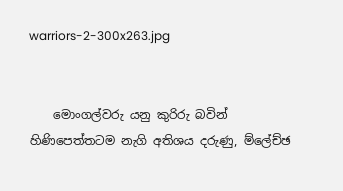warriors-2-300x263.jpg


    මොංගල්වරු යනු කුරිරු බවින් හිණිපෙත්තටම නැගි අතිශය දරුණු, ම්‍ලේච්ඡ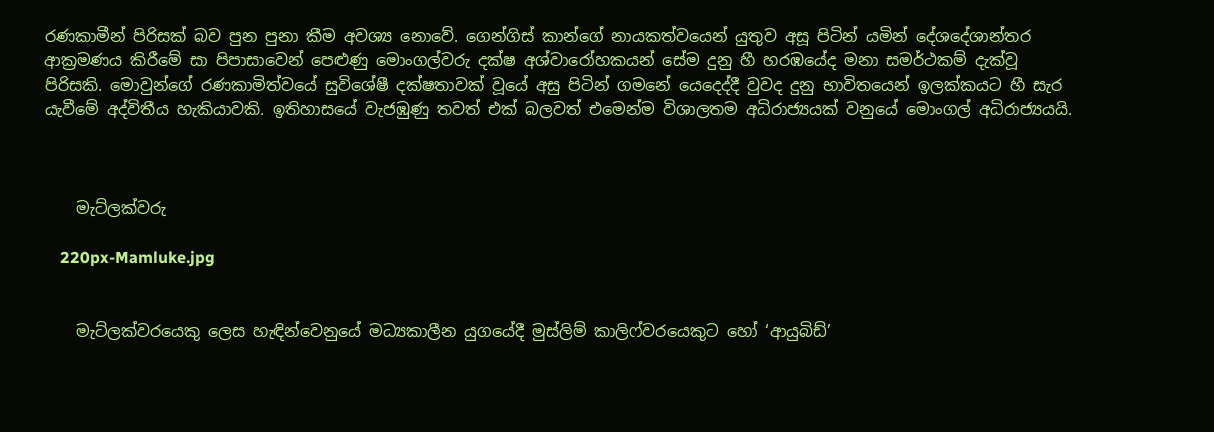රණකාමීන් පිරිසක් බව පුන පුනා කීම අවශ්‍ය නොවේ. ගෙන්ගිස් කාන්ගේ නායකත්වයෙන් යුතුව අසූ පිටින් යමින් දේශදේශාන්තර ආක්‍රමණය කිරීමේ සා පිපාසාවෙන් පෙළුණු මොංගල්වරු දක්ෂ අශ්වාරෝහකයන් සේම දුනු හී හරඹයේද මනා සමර්ථකම් දැක්වූ පිරිසකි. මොවුන්ගේ රණකාමිත්වයේ සුවිශේෂී දක්ෂතාවක් වූයේ අසු පිටින් ගමනේ යෙදෙද්දී වුවද දුනු භාවිතයෙන් ඉලක්කයට හී සැර යැවීමේ අද්විතීය හැකියාවකි. ඉතිහාසයේ වැජඹුණු තවත් එක් බලවත් එමෙන්ම විශාලතම අධිරාජ්‍යයක් වනුයේ මොංගල් අධිරාජ්‍යයයි.



    මැට්ලක්වරු

    220px-Mamluke.jpg


    මැට්ලක්වරයෙකු ලෙස හැඳින්වෙනුයේ මධ්‍යකාලීන යුගයේදී මුස්ලිම් කාලිෆ්වරයෙකුට හෝ ‘ආයුබිඩ්’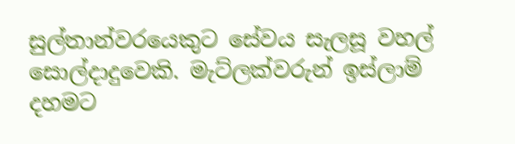සුල්තාන්වරයෙකුට සේවය සැලසූ වහල් සොල්දාදුවෙකි. මැට්ලක්වරුන් ඉස්ලාම් දහමට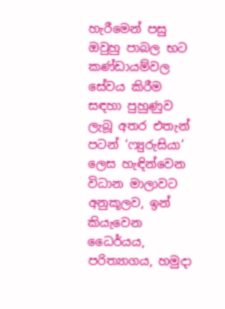හැරීමෙන් පසු ඔවුහු පාබල භට කණ්ඩායම්වල සේවය කිරීම සඳහා පුහුණුව ලැබූ අතර එතැන් පටන් ‘ෆ්‍යුරුසියා’ ලෙස හැඳින්වෙන විධාන මාලාවට අනුකූලව, ඉන් කියැවෙන ධෛර්යය, පරිත්‍යාගය, හමුදා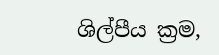ශිල්පීය ක්‍රම,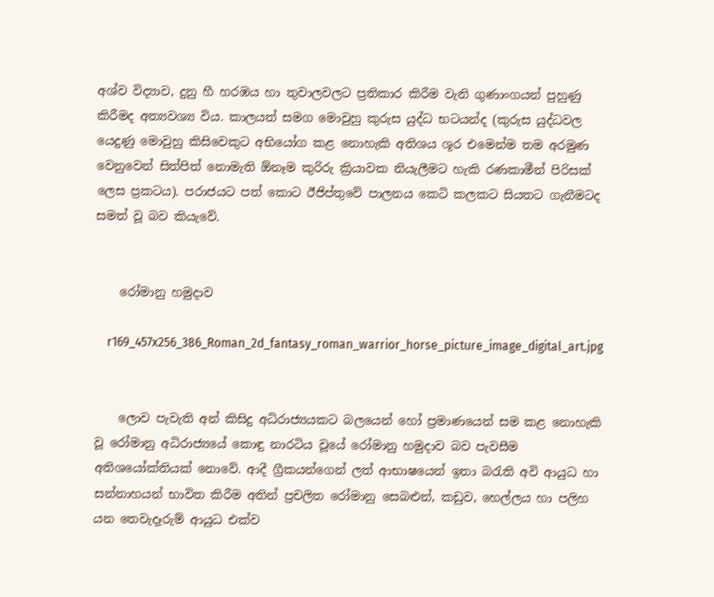අශ්ව විද්‍යාව, දුනු හී හරඹය හා තුවාලවලට ප්‍රතිකාර කිරීම වැනි ගුණාංගයන් පුහුණු කිරීමද අත්‍යවශ්‍ය විය. කාලයත් සමග මොවුහු කුරුස යුද්ධ භටයන්ද (කුරුස යුද්ධවල යෙදුණු මොවුහු කිසිවෙකුට අභියෝග කළ නොහැකි අතිශය ශූර එමෙන්ම තම අරමුණ වෙනුවෙන් සිත්පිත් නොමැති ඕනෑම කුරිරු ක්‍රියාවක නියැලීමට හැකි රණකාමීන් පිරිසක් ලෙස ප්‍රකටය). පරාජයට පත් කොට ඊජිප්තුවේ පාලනය කෙටි කලකට සියතට ගැනීමටද සමත් වූ බව කියැවේ.


    රෝමානු හමුදාව

    r169_457x256_386_Roman_2d_fantasy_roman_warrior_horse_picture_image_digital_art.jpg


    ලොව පැවැති අන් කිසිදු අධිරාජ්‍යයකට බලයෙන් හෝ ප්‍රමාණයෙන් සම කළ නොහැකි වූ රෝමානු අධිරාජ්‍යයේ කොඳු නාරටිය වූයේ රෝමානු හමුදාව බව පැවසීම අතිශයෝක්තියක් නොවේ. ආදී ග්‍රීකයන්ගෙන් ලත් ආභාෂයෙන් ඉතා බරැති අවි ආයුධ හා සන්නාහයන් භාවිත කිරීම අතින් ප්‍රචලිත රෝමානු සෙබළුන්, කඩුව, හෙල්ලය හා පලිහ යන තෙවැදෑරුම් ආයුධ එක්ව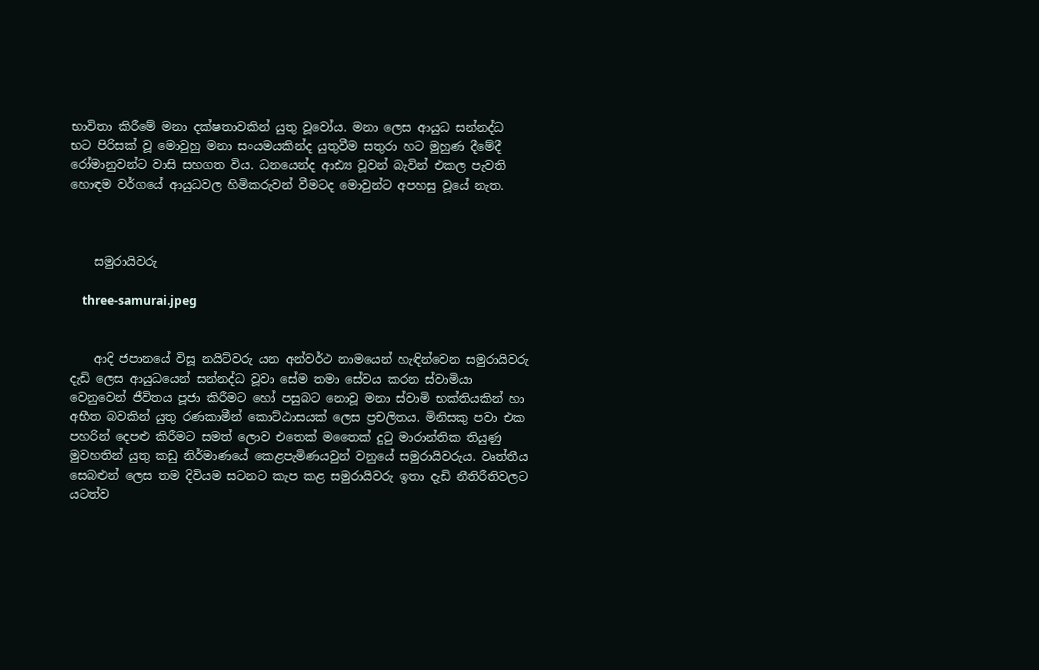භාවිතා කිරීමේ මනා දක්ෂතාවකින් යුතු වූවෝය. මනා ලෙස ආයුධ සන්නද්ධ භට පිරිසක් වූ මොවුහු මනා සංයමයකින්ද යුතුවීම සතුරා හට මුහුණ දීමේදී රෝමානුවන්ට වාසි සහගත විය. ධනයෙන්ද ආඪ්‍ය වූවන් බැවින් එකල පැවති හොඳම වර්ගයේ ආයුධවල හිමිකරුවන් වීමටද මොවුන්ට අපහසු වූයේ නැත.



    සමුරායිවරු

    three-samurai.jpeg


    ආදි ජපානයේ විසූ නයිට්වරු යන අන්වර්ථ නාමයෙන් හැඳින්වෙන සමුරායිවරු දැඩි ලෙස ආයුධයෙන් සන්නද්ධ වූවා සේම තමා සේවය කරන ස්වාමියා වෙනුවෙන් ජීවිතය පූජා කිරීමට හෝ පසුබට නොවූ මනා ස්වාමි භක්තියකින් හා අභීත බවකින් යුතු රණකාමීන් කොට්ඨාසයක් ලෙස ප්‍රචලිතය. මිනිසකු පවා එක පහරින් දෙපළු කිරීමට සමත් ලොව එතෙක් මතෛක් දුටු මාරාන්තික තියුණු මුවහතින් යුතු කඩු නිර්මාණයේ කෙළපැමිණයවුන් වනුයේ සමුරායිවරුය. වෘත්තීය සෙබළුන් ලෙස තම දිවියම සටනට කැප කළ සමුරායිවරු ඉතා දැඩි නීතිරීතිවලට යටත්ව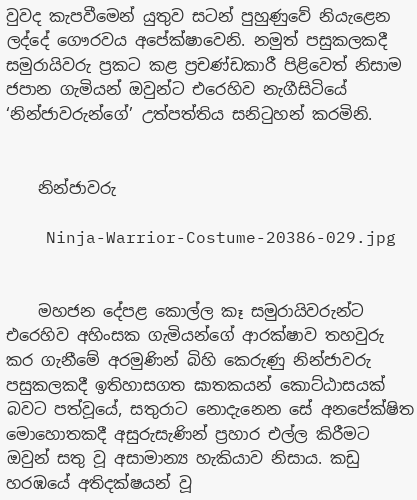වුවද කැපවීමෙන් යුතුව සටන් පුහුණුවේ නියැළෙන ලද්දේ ගෞරවය අපේක්ෂාවෙනි. නමුත් පසුකලකදී සමුරායිවරු ප්‍රකට කළ ප්‍රචණ්ඩකාරී පිළිවෙත් නිසාම ජපාන ගැමියන් ඔවුන්ට එරෙහිව නැගීසිටියේ ‘නින්ජාවරුන්ගේ’ උත්පත්තිය සනිටුහන් කරමිනි.


    නින්ජාවරු

    Ninja-Warrior-Costume-20386-029.jpg


    මහජන දේපළ කොල්ල කෑ සමුරායිවරුන්ට එරෙහිව අහිංසක ගැමියන්ගේ ආරක්ෂාව තහවුරු කර ගැනීමේ අරමුණින් බිහි කෙරුණු නින්ජාවරු පසුකලකදී ඉතිහාසගත ඝාතකයන් කොට්ඨාසයක් බවට පත්වූයේ, සතුරාට නොදැනෙන සේ අනපේක්ෂිත මොහොතකදී අසුරුසැණින් ප්‍රහාර එල්ල කිරීමට ඔවුන් සතු වූ අසාමාන්‍ය හැකියාව නිසාය. කඩු හරඹයේ අතිදක්ෂයන් වූ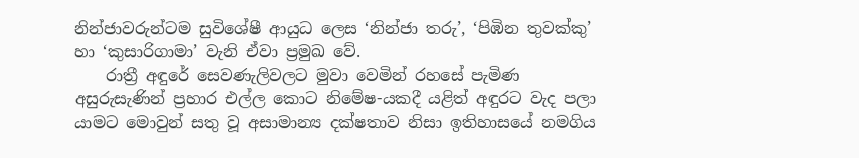නින්ජාවරුන්ටම සුවිශේෂී ආයුධ ලෙස ‘නින්ජා තරු’, ‘පිඹින තුවක්කු’ හා ‘කුසාරිගාමා’ වැනි ඒවා ප්‍රමුඛ වේ.
    රාත්‍රී අඳුරේ සෙවණැලිවලට මුවා වෙමින් රහසේ පැමිණ අසුරුසැණින් ප්‍රහාර එල්ල කොට නිමේෂ-යකදී යළිත් අඳුරට වැද පලා යාමට මොවුන් සතු වූ අසාමාන්‍ය දක්ෂතාව නිසා ඉතිහාසයේ නමගිය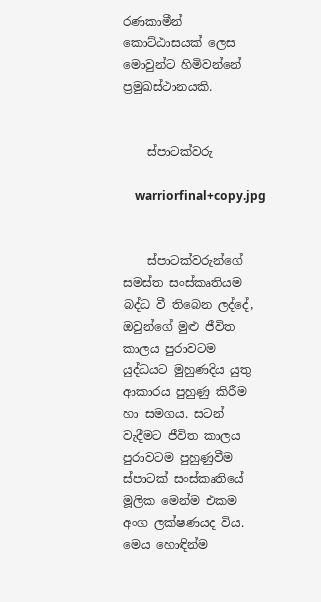රණකාමීන් කොට්ඨාසයක් ලෙස මොවුන්ට හිමිවන්නේ ප්‍රමුඛස්ථානයකි.


    ස්පාටක්වරු

    warriorfinal+copy.jpg


    ස්පාටක්වරුන්ගේ සමස්ත සංස්කෘතියම බද්ධ වී තිබෙන ලද්දේ, ඔවුන්ගේ මුළු ජීවිත කාලය පුරාවටම යුද්ධයට මුහුණදිය යුතු ආකාරය පුහුණු කිරීම හා සමගය. සටන් වැදීමට ජීවිත කාලය පුරාවටම පුහුණුවීම ස්පාටක් සංස්කෘතියේ මූලික මෙන්ම එකම අංග ලක්ෂණයද විය. මෙය හොඳින්ම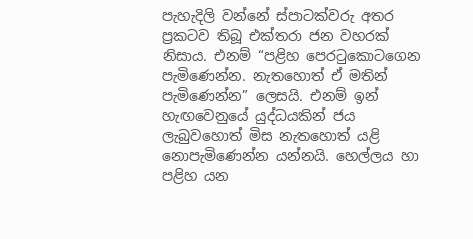පැහැදිලි වන්නේ ස්පාටක්වරු අතර ප්‍රකටව තිබූ එක්තරා ජන වහරක් නිසාය. එනම් “පළිහ පෙරටුකොටගෙන පැමිණෙන්න. නැතහොත් ඒ මතින් පැමිණෙන්න” ලෙසයි. එනම් ඉන් හැඟවෙනුයේ යුද්ධයකින් ජය ලැබුවහොත් මිස නැතහොත් යළි නොපැමිණෙන්න යන්නයි. හෙල්ලය හා පළිහ යන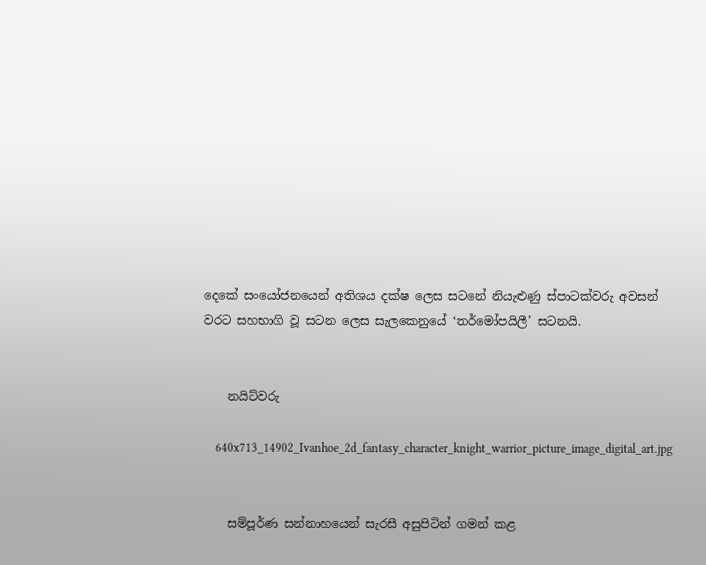දෙකේ සංයෝජනයෙන් අතිශය දක්ෂ ලෙස සටනේ නියැළුණු ස්පාටක්වරු අවසන් වරට සහභාගි වූ සටන ලෙස සැලකෙනුයේ ‘තර්මෝපයිලී’ සටනයි.


    නයිට්වරු

    640x713_14902_Ivanhoe_2d_fantasy_character_knight_warrior_picture_image_digital_art.jpg


    සම්පූර්ණ සන්නාහයෙන් සැරසී අසුපිටින් ගමන් කළ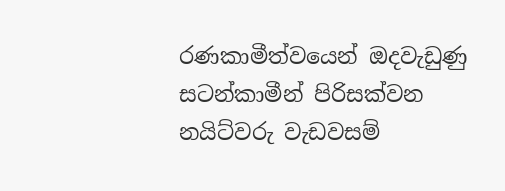රණකාමීත්වයෙන් ඔදවැඩුණු සටන්කාමීන් පිරිසක්වන නයිට්වරු වැඩවසම්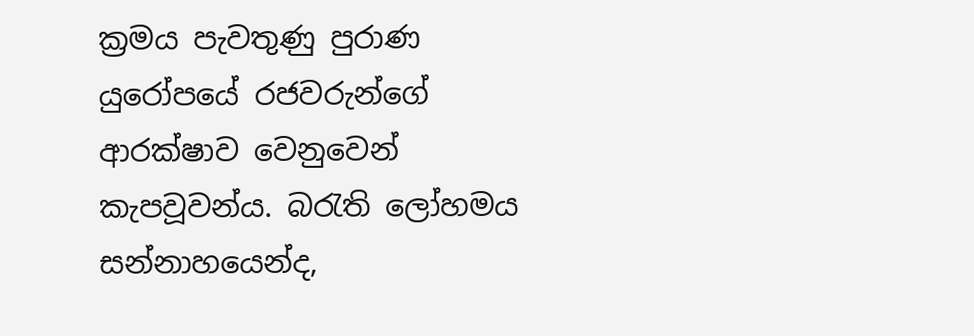ක්‍රමය පැවතුණු පුරාණ යුරෝපයේ රජවරුන්ගේ ආරක්ෂාව වෙනුවෙන් කැපවූවන්ය. බරැති ලෝහමය සන්නාහයෙන්ද,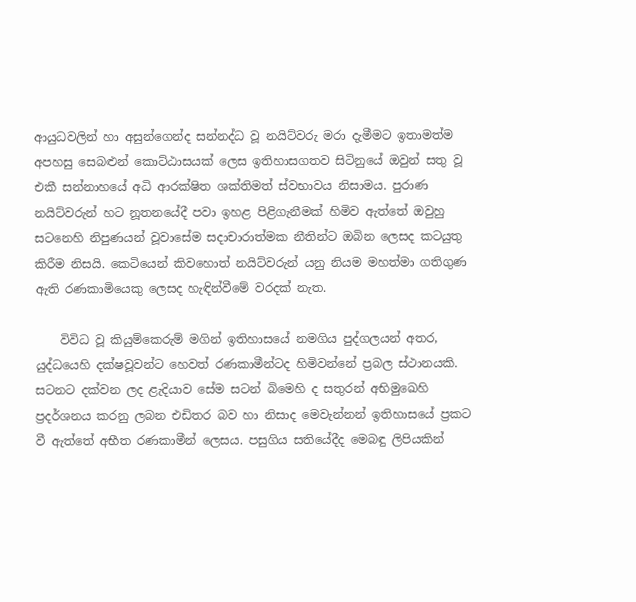ආයුධවලින් හා අසුන්ගෙන්ද සන්නද්ධ වූ නයිට්වරු මරා දැමීමට ඉතාමත්ම අපහසු සෙබළුන් කොට්ඨාසයක් ලෙස ඉතිහාසගතව සිටිනුයේ ඔවුන් සතු වූ එකී සන්නාහයේ අධි ආරක්ෂිත ශක්තිමත් ස්වභාවය නිසාමය. පුරාණ නයිට්වරුන් හට නූතනයේදී පවා ඉහළ පිළිගැනීමක් හිමිව ඇත්තේ ඔවුහු සටනෙහි නිපුණයන් වූවාසේම සදාචාරාත්මක නීතින්ට ඔබින ලෙසද කටයුතු කිරීම නිසයි. කෙටියෙන් කිවහොත් නයිට්වරුන් යනු නියම මහත්මා ගතිගුණ ඇති රණකාමියෙකු ලෙසද හැඳින්වීමේ වරදක් නැත.

    විවිධ වූ කියුම්කෙරුම් මගින් ඉතිහාසයේ නමගිය පුද්ගලයන් අතර, යුද්ධයෙහි දක්ෂවූවන්ට හෙවත් රණකාමීන්ටද හිමිවන්නේ ප්‍රබල ස්ථානයකි. සටනට දක්වන ලද ළැදියාව සේම සටන් බිමෙහි ද සතුරන් අභිමුඛෙහි ප්‍රදර්ශනය කරනු ලබන එඩිතර බව හා නිසාද මෙවැන්නන් ඉතිහාසයේ ප්‍රකට වී ඇත්තේ අභීත රණකාමීන් ලෙසය. පසුගිය සතියේදීද මෙබඳු ලිපියකින්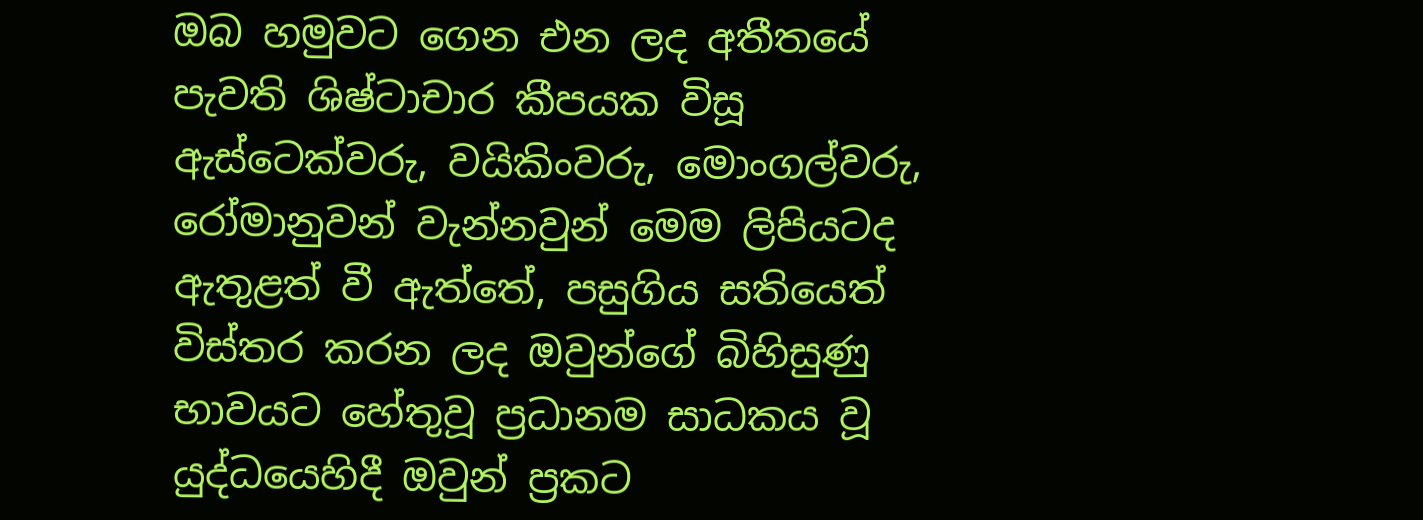ඔබ හමුවට ගෙන එන ලද අතීතයේ පැවති ශිෂ්ටාචාර කීපයක විසූ ඇස්ටෙක්වරු, වයිකිංවරු, මොංගල්වරු, රෝමානුවන් වැන්නවුන් මෙම ලිපියටද ඇතුළත් වී ඇත්තේ, පසුගිය සතියෙත් විස්තර කරන ලද ඔවුන්ගේ බිහිසුණු භාවයට හේතුවූ ප්‍රධානම සාධකය වූ යුද්ධයෙහිදී ඔවුන් ප්‍රකට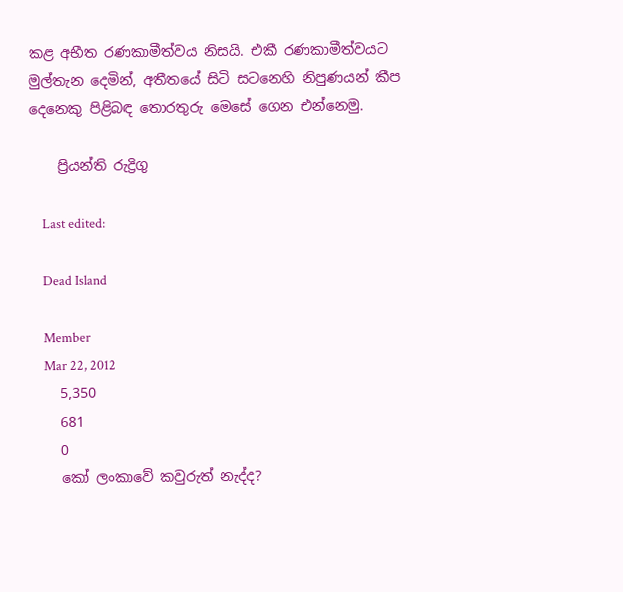කළ අභීත රණකාමීත්වය නිසයි. එකී රණකාමීත්වයට මුල්තැන දෙමින්, අතීතයේ සිටි සටනෙහි නිපුණයන් කීප දෙනෙකු පිළිබඳ තොරතුරු මෙසේ ගෙන එන්නෙමු.

    ප්‍රියන්ති රුද්‍රිගු

    Last edited:

    Dead Island

    Member
    Mar 22, 2012
    5,350
    681
    0
    කෝ ලංකාවේ කවුරුත් නැද්ද?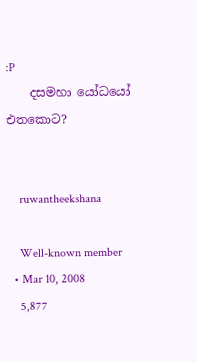:P
    දසමහා යෝධයෝ එතකොට?


    ruwantheekshana

    Well-known member
  • Mar 10, 2008
    5,877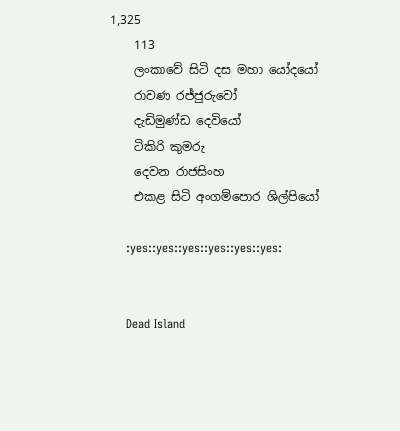1,325
    113
    ලංකාවේ සිටි දස මහා යෝදයෝ
    රාවණ රජ්ජුරුවෝ
    දැඩිමුණ්ඩ දෙවියෝ
    ටිකිරි කුමරු
    දෙවන රාජසිංහ
    එකළ සිටි අංගම්පොර ශිල්පියෝ

    :yes::yes::yes::yes::yes::yes:


    Dead Island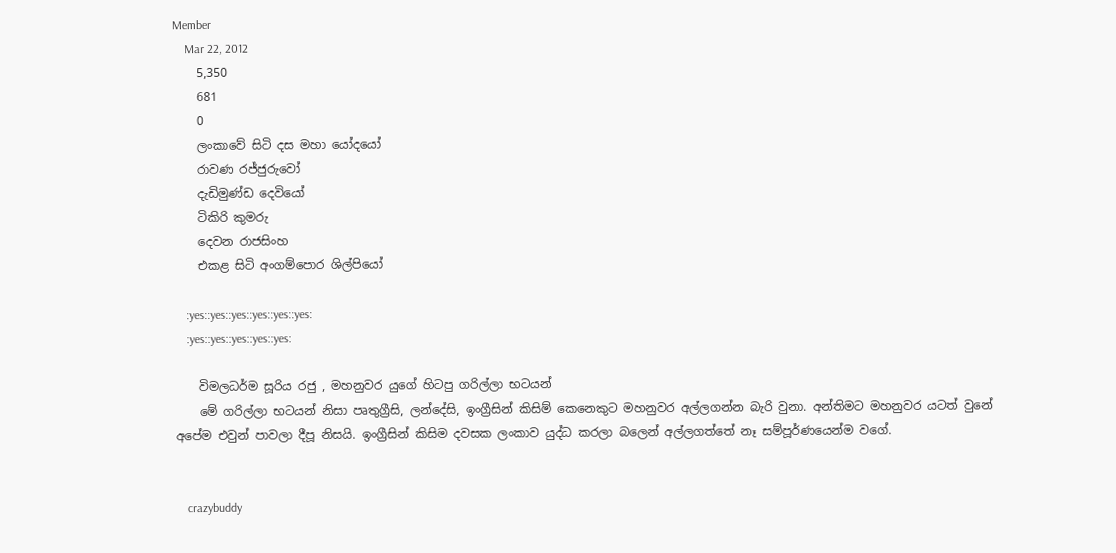Member
    Mar 22, 2012
    5,350
    681
    0
    ලංකාවේ සිටි දස මහා යෝදයෝ
    රාවණ රජ්ජුරුවෝ
    දැඩිමුණ්ඩ දෙවියෝ
    ටිකිරි කුමරු
    දෙවන රාජසිංහ
    එකළ සිටි අංගම්පොර ශිල්පියෝ

    :yes::yes::yes::yes::yes::yes:
    :yes::yes::yes::yes::yes:

    විමලධර්ම සූරිය රජු , මහනුවර යුගේ හිටපු ගරිල්ලා භටයන්
    මේ ගරිල්ලා භටයන් නිසා පෘතුග්‍රීසි, ලන්දේසි, ඉංග්‍රීසින් කිසිම් කෙනෙකුට මහනුවර අල්ලගන්න බැරි වුනා. අන්තිමට මහනුවර යටත් වුනේ අපේම එවුන් පාවලා දීපූ නිසයි. ඉංග්‍රීසින් කිසිම දවසක ලංකාව යුද්ධ කරලා බලෙන් අල්ලගත්තේ නෑ සම්පූර්ණයෙන්ම වගේ.


    crazybuddy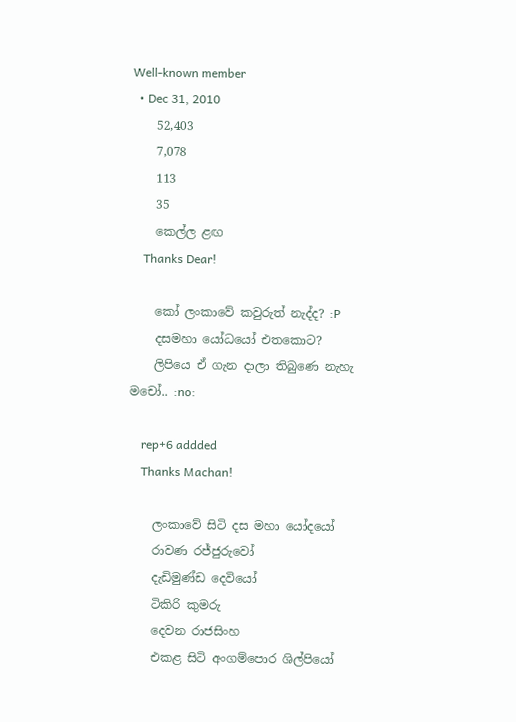Well-known member
  • Dec 31, 2010
    52,403
    7,078
    113
    35
    කෙල්ල ළඟ
    Thanks Dear!

    කෝ ලංකාවේ කවුරුත් නැද්ද? :P
    දසමහා යෝධයෝ එතකොට?
    ලිපියෙ ඒ ගැන දාලා තිබුණෙ නැහැ මචෝ.. :no:

    rep+6 addded
    Thanks Machan!

    ලංකාවේ සිටි දස මහා යෝදයෝ
    රාවණ රජ්ජුරුවෝ
    දැඩිමුණ්ඩ දෙවියෝ
    ටිකිරි කුමරු
    දෙවන රාජසිංහ
    එකළ සිටි අංගම්පොර ශිල්පියෝ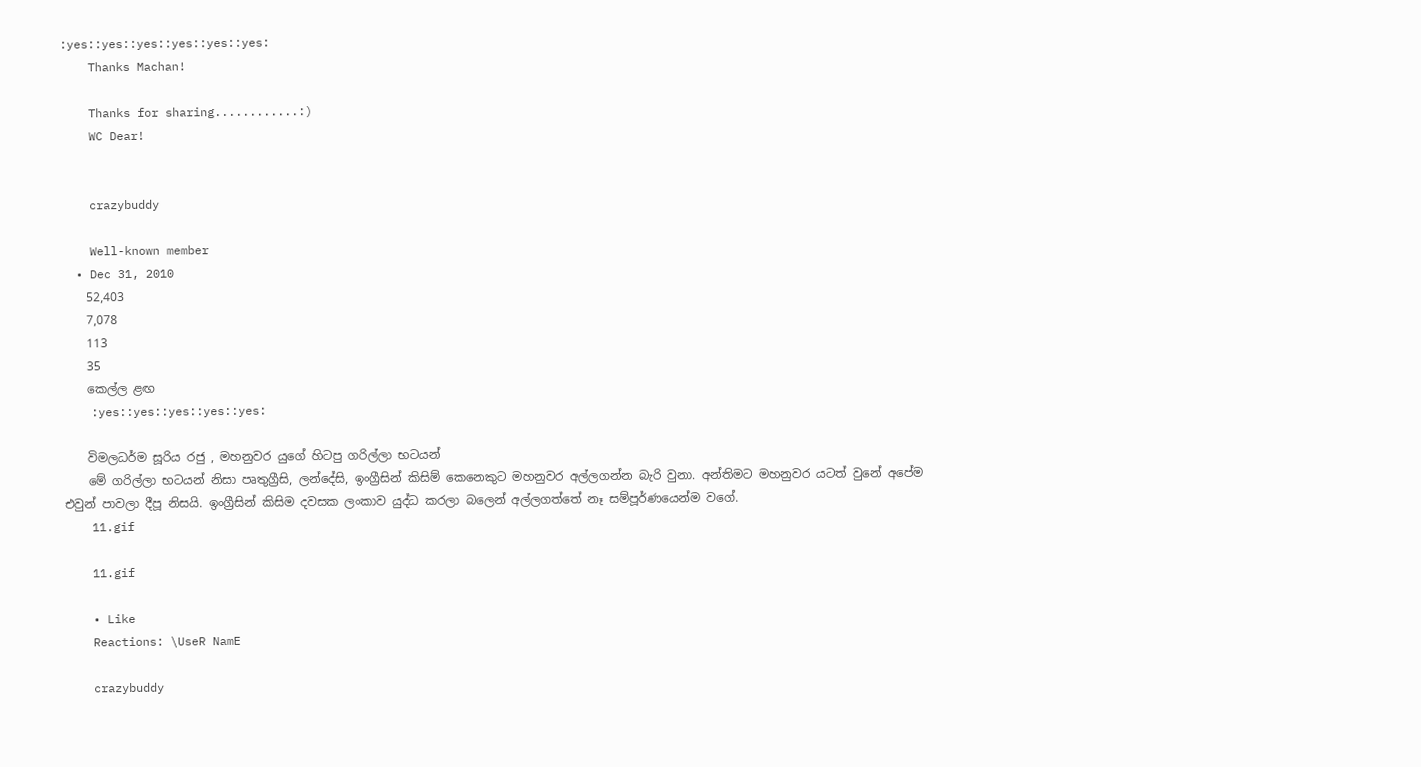:yes::yes::yes::yes::yes::yes:
    Thanks Machan!

    Thanks for sharing............:)
    WC Dear!


    crazybuddy

    Well-known member
  • Dec 31, 2010
    52,403
    7,078
    113
    35
    කෙල්ල ළඟ
    :yes::yes::yes::yes::yes:

    විමලධර්ම සූරිය රජු , මහනුවර යුගේ හිටපු ගරිල්ලා භටයන්
    මේ ගරිල්ලා භටයන් නිසා පෘතුග්‍රීසි, ලන්දේසි, ඉංග්‍රීසින් කිසිම් කෙනෙකුට මහනුවර අල්ලගන්න බැරි වුනා. අන්තිමට මහනුවර යටත් වුනේ අපේම එවුන් පාවලා දීපූ නිසයි. ඉංග්‍රීසින් කිසිම දවසක ලංකාව යුද්ධ කරලා බලෙන් අල්ලගත්තේ නෑ සම්පූර්ණයෙන්ම වගේ.
    11.gif

    11.gif

    • Like
    Reactions: \UseR NamE

    crazybuddy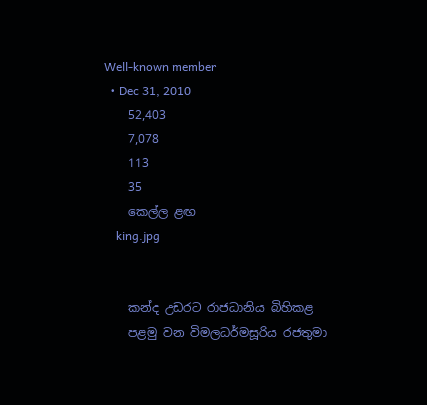Well-known member
  • Dec 31, 2010
    52,403
    7,078
    113
    35
    කෙල්ල ළඟ
    king.jpg


    කන්ද උඩරට රාජධානිය බිහිකළ
    පළමු වන විමලධර්මසූරිය රජතුමා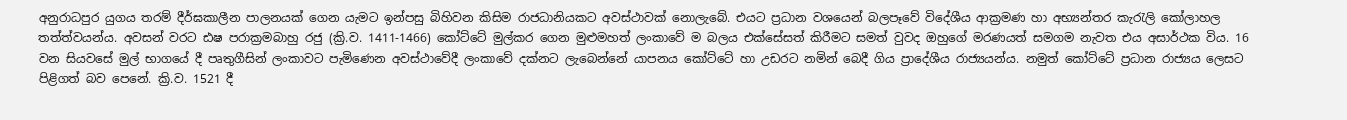අනුරාධපුර යුගය තරම් දීර්ඝකාලීන පාලනයක්‌ ගෙන යැමට ඉන්පසු බිහිවන කිසිම රාජධානියකට අවස්‌ථාවක්‌ නොලැබේ. එයට ප්‍රධාන වශයෙන් බලපෑවේ විදේශීය ආක්‍රමණ හා අභ්‍යන්තර කැරැලි කෝලාහල තත්ත්වයන්ය. අවසන් වරට ඪෂ පරාක්‍රමබාහු රජු (ක්‍රි.ව. 1411-1466) කෝට්‌ටේ මුල්කර ගෙන මුළුමහත් ලංකාවේ ම බලය එක්‌සේසත් කිරීමට සමත් වුවද ඔහුගේ මරණයත් සමගම නැවත එය අසාර්ථක විය. 16 වන සියවසේ මුල් භාගයේ දී පෘතුගීසින් ලංකාවට පැමිණෙන අවස්‌ථාවේදී ලංකාවේ දක්‌නට ලැබෙන්නේ යාපනය කෝට්‌ටේ හා උඩරට නමින් බෙදී ගිය ප්‍රාදේශීය රාජ්‍යයන්ය. නමුත් කෝට්‌ටේ ප්‍රධාන රාජ්‍යය ලෙසට පිළිගත් බව පෙනේ. ක්‍රි.ව. 1521 දී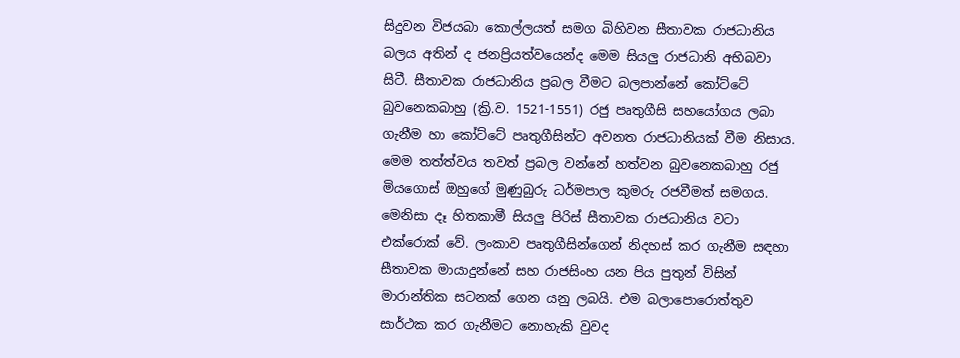සිදුවන විජයබා කොල්ලයත් සමග බිහිවන සීතාවක රාජධානිය බලය අතින් ද ජනප්‍රියත්වයෙන්ද මෙම සියලු රාජධානි අභිබවා සිටී. සීතාවක රාජධානිය ප්‍රබල වීමට බලපාන්නේ කෝට්‌ටේ බුවනෙකබාහු (ක්‍රි.ව. 1521-1551) රජු පෘතුගීසි සහයෝගය ලබා ගැනීම හා කෝට්‌ටේ පෘතුගීසින්ට අවනත රාජධානියක්‌ වීම නිසාය. මෙම තත්ත්වය තවත් ප්‍රබල වන්නේ හත්වන බුවනෙකබාහු රජු මියගොස්‌ ඔහුගේ මුණුබුරු ධර්මපාල කුමරු රජවීමත් සමගය. මෙනිසා දෑ හිතකාමී සියලු පිරිස්‌ සීතාවක රාජධානිය වටා එක්‌රොක්‌ වේ. ලංකාව පෘතුගීසින්ගෙන් නිදහස්‌ කර ගැනීම සඳහා සීතාවක මායාදුන්නේ සහ රාජසිංහ යන පිය පුතුන් විසින් මාරාන්තික සටනක්‌ ගෙන යනු ලබයි. එම බලාපොරොත්තුව සාර්ථක කර ගැනීමට නොහැකි වුවද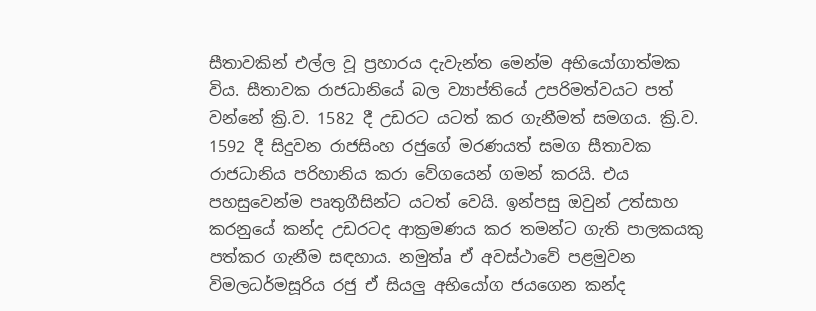සීතාවකින් එල්ල වූ ප්‍රහාරය දැවැන්ත මෙන්ම අභියෝගාත්මක විය. සීතාවක රාජධානියේ බල ව්‍යාප්තියේ උපරිමත්වයට පත් වන්නේ ක්‍රි.ව. 1582 දී උඩරට යටත් කර ගැනීමත් සමගය. ක්‍රි.ව. 1592 දී සිදුවන රාජසිංහ රජුගේ මරණයත් සමග සීතාවක රාජධානිය පරිහානිය කරා වේගයෙන් ගමන් කරයි. එය පහසුවෙන්ම පෘතුගීසින්ට යටත් වෙයි. ඉන්පසු ඔවුන් උත්සාහ කරනුයේ කන්ද උඩරටද ආක්‍රමණය කර තමන්ට ගැති පාලකයකු පත්කර ගැනීම සඳහාය. නමුත්a ඒ අවස්‌ථාවේ පළමුවන විමලධර්මසූරිය රජු ඒ සියලු අභියෝග ජයගෙන කන්ද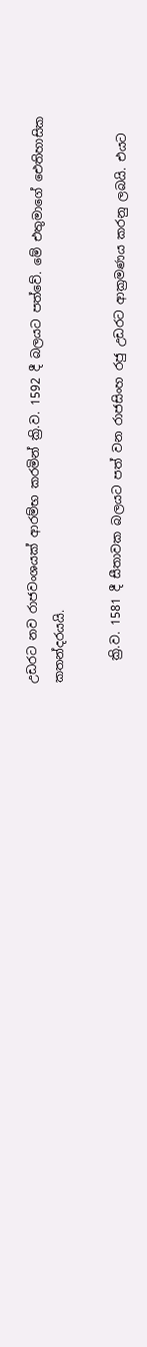උඩරට නව රාජවංශයක්‌ ආරම්භ කරමින් ක්‍රි.ව. 1592 දී බලයට පත්වේ. මේ එතුමාගේ ඓතිහාසික කතන්දරයයි.

    ක්‍රි.ව. 1581 දී සීතාවක බලයට පත් වන රාජසිංහ රජු උඩරට ආක්‍රමණය කරනු ලබයි. එයට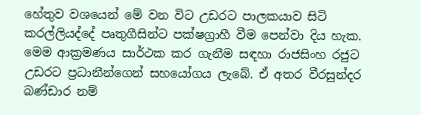හේතුව වශයෙන් මේ වන විට උඩරට පාලකයාව සිටි කරල්ලියද්දේ පෘතුගීසින්ට පක්‌ෂග්‍රාහී වීම පෙන්වා දිය හැක. මෙම ආක්‍රමණය සාර්ථක කර ගැනීම සඳහා රාජසිංහ රජුට උඩරට ප්‍රධානීන්ගෙන් සහයෝගය ලැබේ. ඒ අතර වීරසුන්දර බණ්‌ඩාර නම්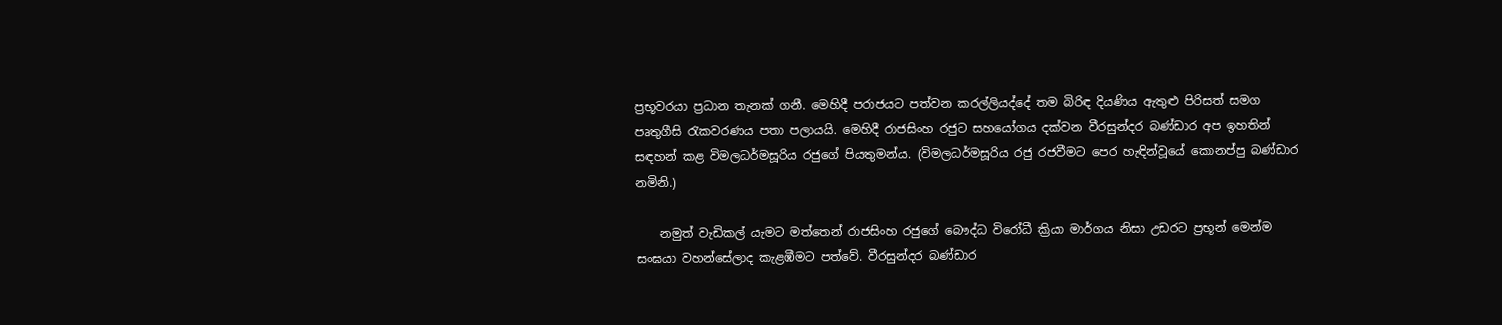ප්‍රභූවරයා ප්‍රධාන තැනක්‌ ගනී. මෙහිදී පරාජයට පත්වන කරල්ලියද්දේ තම බිරිඳ දියණිය ඇතුළු පිරිසත් සමග පෘතුගීසි රැකවරණය පතා පලායයි. මෙහිදී රාජසිංහ රජුට සහයෝගය දක්‌වන වීරසුන්දර බණ්‌ඩාර අප ඉහතින් සඳහන් කළ විමලධර්මසූරිය රජුගේ පියතුමන්ය. (විමලධර්මසූරිය රජු රජවීමට පෙර හැඳින්වූයේ කොනප්පු බණ්‌ඩාර නමිනි.)

    නමුත් වැඩිකල් යැමට මත්තෙන් රාජසිංහ රජුගේ බෞද්ධ විරෝධී ක්‍රියා මාර්ගය නිසා උඩරට ප්‍රභූන් මෙන්ම සංඝයා වහන්සේලාද කැළඹීමට පත්වේ. වීරසුන්දර බණ්‌ඩාර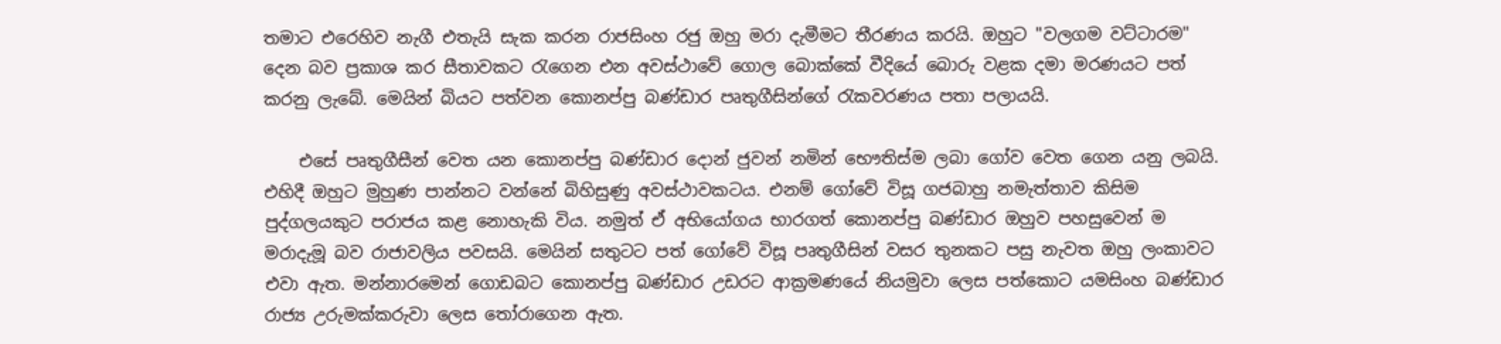තමාට එරෙහිව නැගී එතැයි සැක කරන රාජසිංහ රජු ඔහු මරා දැමීමට තීරණය කරයි. ඔහුට "වලගම වට්‌ටාරම" දෙන බව ප්‍රකාශ කර සීතාවකට රැගෙන එන අවස්‌ථාවේ ගොල බොක්‌කේ වීදියේ බොරු වළක දමා මරණයට පත් කරනු ලැබේ. මෙයින් බියට පත්වන කොනප්පු බණ්‌ඩාර පෘතුගීසින්ගේ රැකවරණය පතා පලායයි.

    එසේ පෘතුගීසීන් වෙත යන කොනප්පු බණ්‌ඩාර දොන් ජුවන් නමින් භෞතිස්‌ම ලබා ගෝව වෙත ගෙන යනු ලබයි. එහිදී ඔහුට මුහුණ පාන්නට වන්නේ බිහිසුණු අවස්‌ථාවකටය. එනම් ගෝවේ විසූ ගජබාහු නමැත්තාව කිසිම පුද්ගලයකුට පරාජය කළ නොහැකි විය. නමුත් ඒ අභියෝගය භාරගත් කොනප්පු බණ්‌ඩාර ඔහුව පහසුවෙන් ම මරාදැමූ බව රාජාවලිය පවසයි. මෙයින් සතුටට පත් ගෝවේ විසූ පෘතුගීසින් වසර තුනකට පසු නැවත ඔහු ලංකාවට එවා ඇත. මන්නාරමෙන් ගොඩබට කොනප්පු බණ්‌ඩාර උඩරට ආක්‍රමණයේ නියමුවා ලෙස පත්කොට යමසිංහ බණ්‌ඩාර රාජ්‍ය උරුමක්‌කරුවා ලෙස තෝරාගෙන ඇත.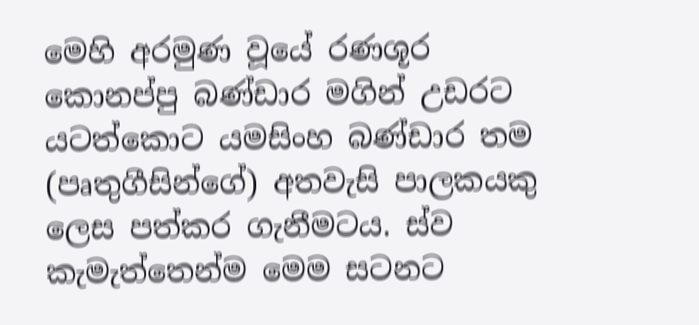මෙහි අරමුණ වූයේ රණශූර කොනප්පු බණ්‌ඩාර මගින් උඩරට යටත්කොට යමසිංහ බණ්‌ඩාර තම (පෘතුගීසින්ගේ) අතවැසි පාලකයකු ලෙස පත්කර ගැනීමටය. ස්‌ව කැමැත්තෙන්ම මෙම සටනට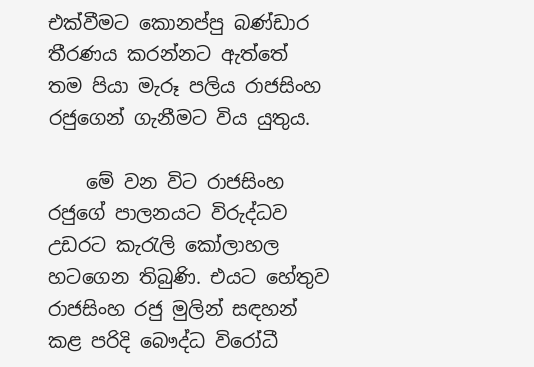එක්‌වීමට කොනප්පු බණ්‌ඩාර තීරණය කරන්නට ඇත්තේ තම පියා මැරූ පලිය රාජසිංහ රජුගෙන් ගැනීමට විය යුතුය.

    මේ වන විට රාජසිංහ රජුගේ පාලනයට විරුද්ධව උඩරට කැරැලි කෝලාහල හටගෙන තිබුණි. එයට හේතුව රාජසිංහ රජු මුලින් සඳහන් කළ පරිදි බෞද්ධ විරෝධී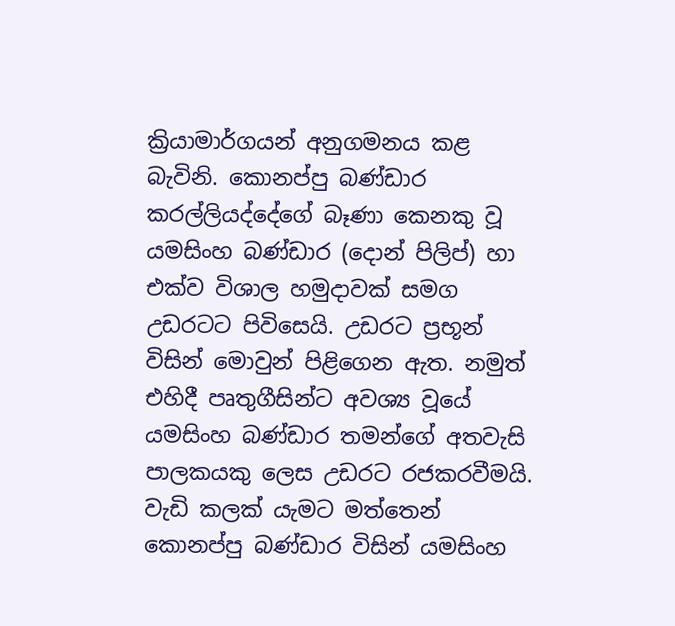ක්‍රියාමාර්ගයන් අනුගමනය කළ බැවිනි. කොනප්පු බණ්‌ඩාර කරල්ලියද්දේගේ බෑණා කෙනකු වූ යමසිංහ බණ්‌ඩාර (දොන් පිලිප්) හා එක්‌ව විශාල හමුදාවක්‌ සමග උඩරටට පිවිසෙයි. උඩරට ප්‍රභූන් විසින් මොවුන් පිළිගෙන ඇත. නමුත් එහිදී පෘතුගීසින්ට අවශ්‍ය වූයේ යමසිංහ බණ්‌ඩාර තමන්ගේ අතවැසි පාලකයකු ලෙස උඩරට රජකරවීමයි. වැඩි කලක්‌ යැමට මත්තෙන් කොනප්පු බණ්‌ඩාර විසින් යමසිංහ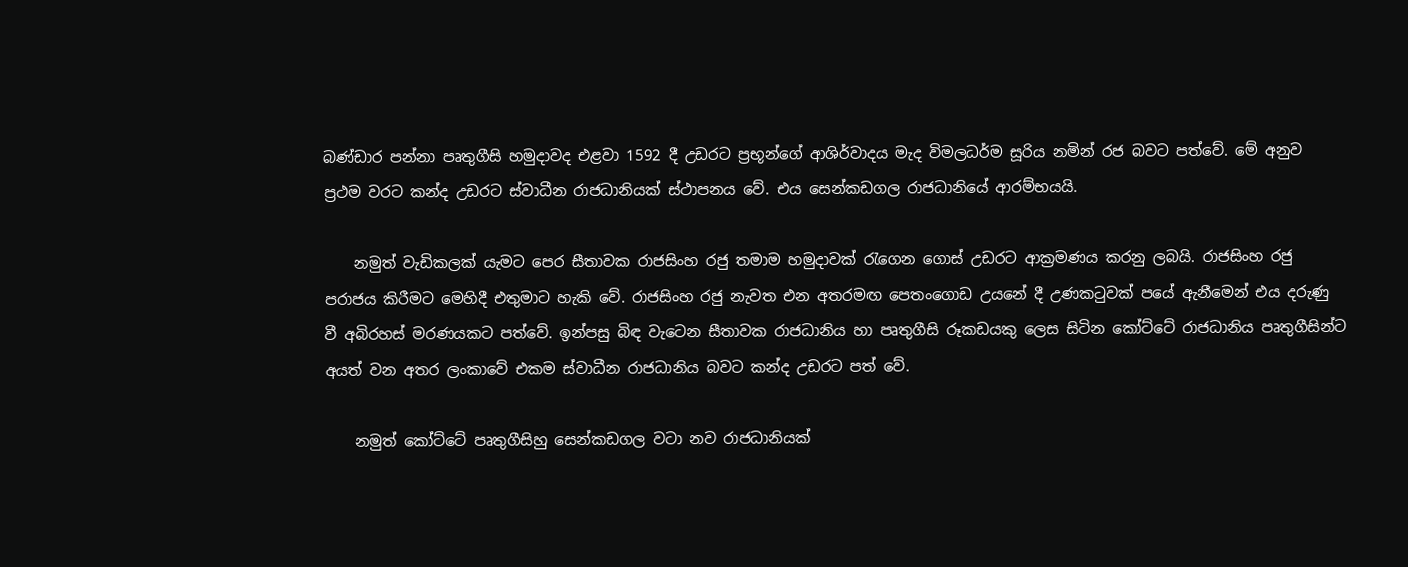බණ්‌ඩාර පන්නා පෘතුගීසි හමුදාවද එළවා 1592 දී උඩරට ප්‍රභූන්ගේ ආශිර්වාදය මැද විමලධර්ම සූරිය නමින් රජ බවට පත්වේ. මේ අනුව ප්‍රථම වරට කන්ද උඩරට ස්‌වාධීන රාජධානියක්‌ ස්‌ථාපනය වේ. එය සෙන්කඩගල රාජධානියේ ආරම්භයයි.

    නමුත් වැඩිකලක්‌ යැමට පෙර සීතාවක රාජසිංහ රජු තමාම හමුදාවක්‌ රැගෙන ගොස්‌ උඩරට ආක්‍රමණය කරනු ලබයි. රාජසිංහ රජු පරාජය කිරීමට මෙහිදී එතුමාට හැකි වේ. රාජසිංහ රජු නැවත එන අතරමඟ පෙතංගොඩ උයනේ දී උණකටුවක්‌ පයේ ඇනීමෙන් එය දරුණු වී අබිරහස්‌ මරණයකට පත්වේ. ඉන්පසු බිඳ වැටෙන සීතාවක රාජධානිය හා පෘතුගීසි රූකඩයකු ලෙස සිටින කෝට්‌ටේ රාජධානිය පෘතුගීසින්ට අයත් වන අතර ලංකාවේ එකම ස්‌වාධීන රාජධානිය බවට කන්ද උඩරට පත් වේ.

    නමුත් කෝට්‌ටේ පෘතුගීසිහු සෙන්කඩගල වටා නව රාජධානියක්‌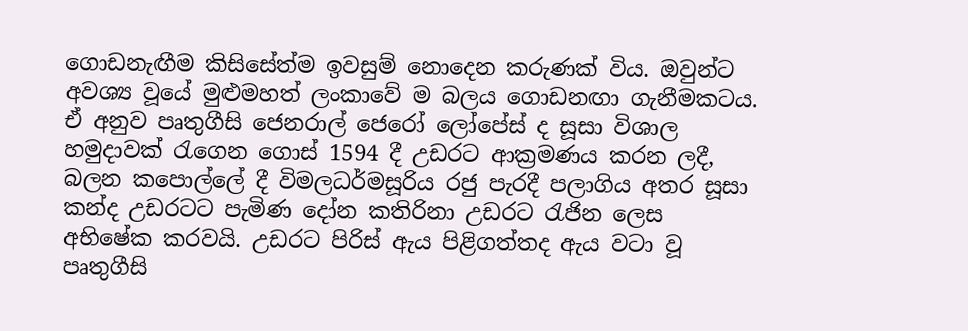ගොඩනැඟීම කිසිසේත්ම ඉවසුම් නොදෙන කරුණක්‌ විය. ඔවුන්ට අවශ්‍ය වූයේ මුළුමහත් ලංකාවේ ම බලය ගොඩනඟා ගැනීමකටය. ඒ අනුව පෘතුගීසි ජෙනරාල් ජෙරෝ ලෝපේස්‌ ද සූසා විශාල හමුදාවක්‌ රැගෙන ගොස්‌ 1594 දී උඩරට ආක්‍රමණය කරන ලදී, බලන කපොල්ලේ දී විමලධර්මසූරිය රජු පැරදී පලාගිය අතර සූසා කන්ද උඩරටට පැමිණ දෝන කතිරිනා උඩරට රැජින ලෙස අභිෂේක කරවයි. උඩරට පිරිස්‌ ඇය පිළිගත්තද ඇය වටා වූ පෘතුගීසි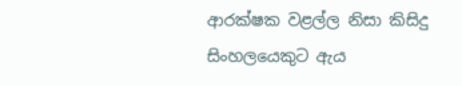ආරක්‌ෂක වළල්ල නිසා කිසිදු සිංහලයෙකුට ඇය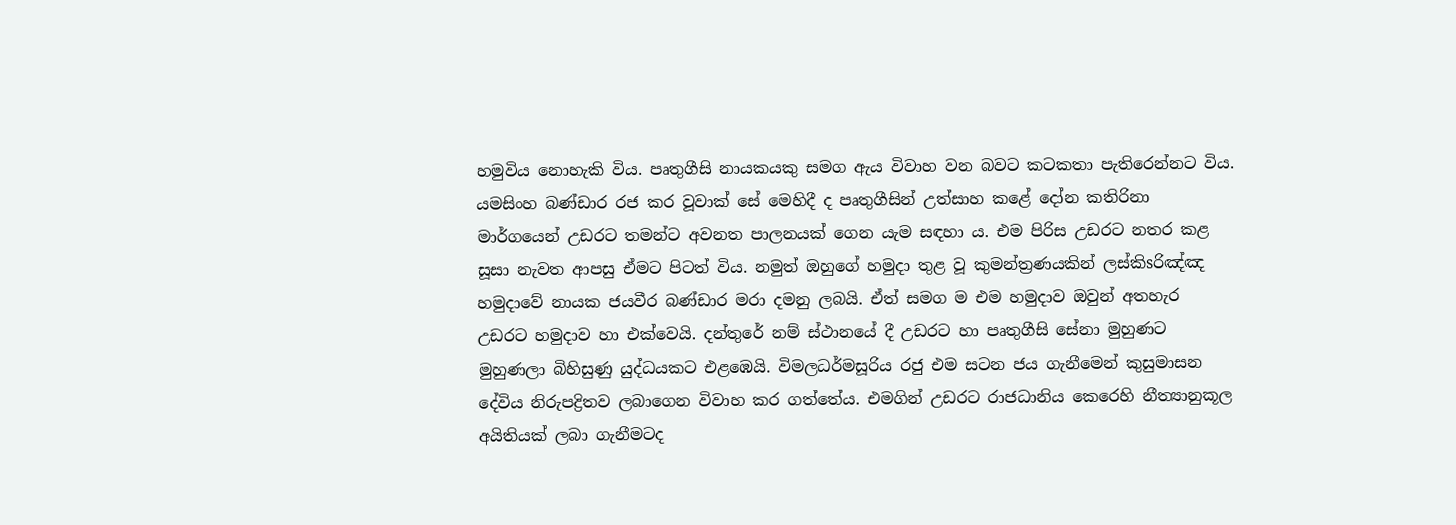හමුවිය නොහැකි විය. පෘතුගීසි නායකයකු සමග ඇය විවාහ වන බවට කටකතා පැතිරෙන්නට විය. යමසිංහ බණ්‌ඩාර රජ කර වූවාක්‌ සේ මෙහිදී ද පෘතුගීසින් උත්සාහ කළේ දෝන කතිරිනා මාර්ගයෙන් උඩරට තමන්ට අවනත පාලනයක්‌ ගෙන යැම සඳහා ය. එම පිරිස උඩරට නතර කළ සූසා නැවත ආපසු ඒමට පිටත් විය. නමුත් ඔහුගේ හමුදා තුළ වූ කුමන්ත්‍රණයකින් ලස්‌කිsරිඤ්ඤ හමුදාවේ නායක ජයවීර බණ්‌ඩාර මරා දමනු ලබයි. ඒත් සමග ම එම හමුදාව ඔවුන් අතහැර උඩරට හමුදාව හා එක්‌වෙයි. දන්තුරේ නම් ස්‌ථානයේ දී උඩරට හා පෘතුගීසි සේනා මුහුණට මුහුණලා බිහිසුණු යුද්ධයකට එළඹෙයි. විමලධර්මසූරිය රජු එම සටන ජය ගැනීමෙන් කුසුමාසන දේවිය නිරුපද්‍රිතව ලබාගෙන විවාහ කර ගත්තේය. එමගින් උඩරට රාජධානිය කෙරෙහි නීත්‍යානුකූල අයිතියක්‌ ලබා ගැනීමටද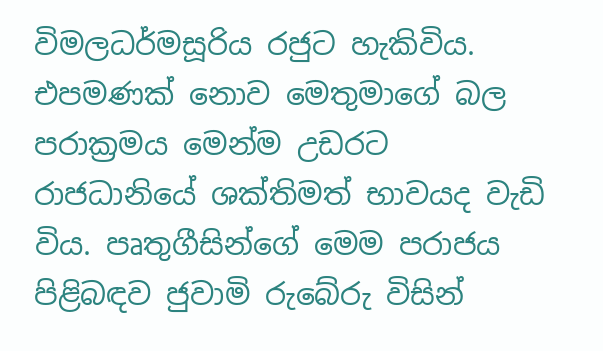විමලධර්මසූරිය රජුට හැකිවිය. එපමණක්‌ නොව මෙතුමාගේ බල පරාක්‍රමය මෙන්ම උඩරට රාජධානියේ ශක්‌තිමත් භාවයද වැඩි විය. පෘතුගීසින්ගේ මෙම පරාජය පිළිබඳව ජුවාමි රුබේරු විසින්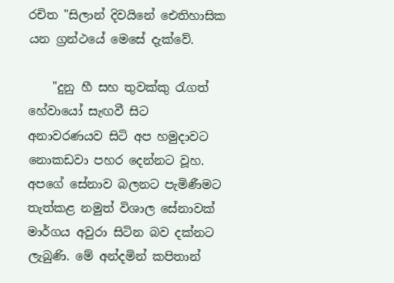රචිත "සිලාන් දිවයිනේ ඓතිහාසික යන ග්‍රන්ථයේ මෙසේ දැක්‌වේ.

    "දුනු හී සහ තුවක්‌කු රැගත් හේවායෝ සැඟවී සිට අනාවරණයව සිටි අප හමුදාවට නොකඩවා පහර දෙන්නට වූහ. අපගේ සේනාව බලනට පැමිණීමට තැත්කළ නමුත් විශාල සේනාවක්‌ මාර්ගය අවුරා සිටින බව දක්‌නට ලැබුණි. මේ අන්දමින් කපිතාන්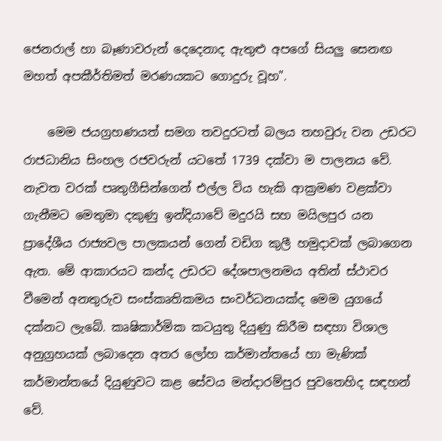ජෙනරාල් හා බෑණාවරුන් දෙදෙනාද ඇතුළු අපගේ සියලු සෙනඟ මහත් අපකීර්තිමත් මරණයකට ගොදුරු වූහ".

    මෙම ජයග්‍රහණයත් සමග තවදුරටත් බලය තහවුරු වන උඩරට රාජධානිය සිංහල රජවරුන් යටතේ 1739 දක්‌වා ම පාලනය වේ. නැවත වරක්‌ පෘතුගීසින්ගෙන් එල්ල විය හැකි ආක්‍රමණ වළක්‌වා ගැනීමට මෙතුමා දකුණු ඉන්දියාවේ මදුරයි සහ මයිලපුර යන ප්‍රාදේශීය රාජ්‍යවල පාලකයන් ගෙන් වඩිග කුලී හමුදාවක්‌ ලබාගෙන ඇත. මේ ආකාරයට කන්ද උඩරට දේශපාලනමය අතින් ස්‌ථාවර වීමෙන් අනතුරුව සංස්‌කෘතිකමය සංවර්ධනයක්‌ද මෙම යුගයේ දක්‌නට ලැබේ. කෘෂිකාර්මික කටයුතු දියුණු කිරීම සඳහා විශාල අනුග්‍රහයක්‌ ලබාදෙන අතර ලෝහ කර්මාන්තයේ හා මැණික්‌ කර්මාන්තයේ දියුණුවට කළ සේවය මන්දාරම්පුර පුවතෙහිද සඳහන් වේ.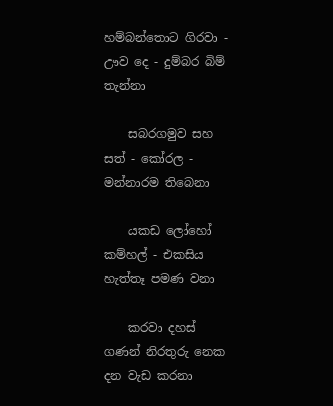හම්බන්තොට ගිරවා - ඌව දෙ - දුම්බර බිම් තැන්නා

    සබරගමුව සහ සත් - කෝරල - මන්නාරම තිබෙනා

    යකඩ ලෝහෝ කම්හල් - එකසිය හැත්තෑ පමණ වනා

    කරවා දහස්‌ ගණන් නිරතුරු නෙක දන වැඩ කරනා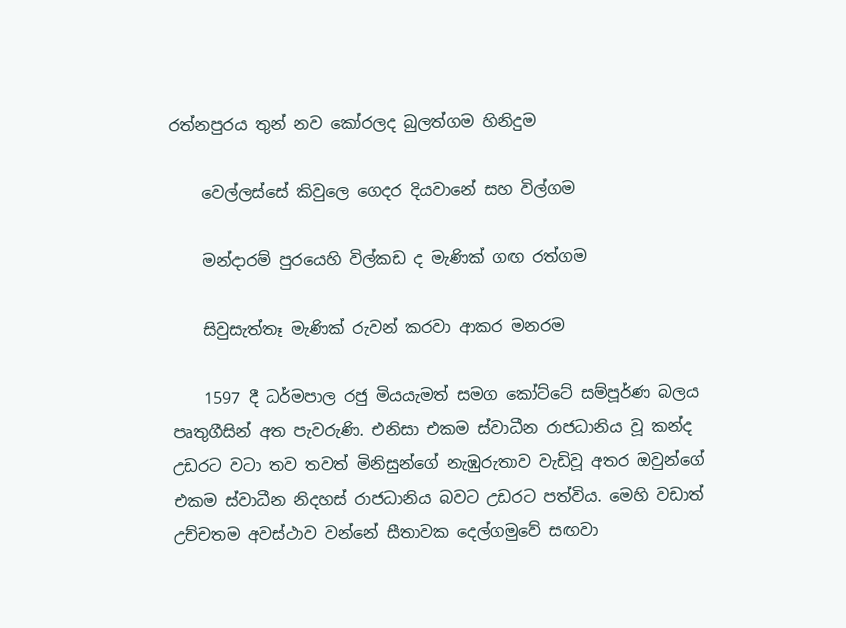රත්නපුරය තුන් නව කෝරලද බුලත්ගම හිනිදුම

    වෙල්ලස්‌සේ කිවුලෙ ගෙදර දියවානේ සහ විල්ගම

    මන්දාරම් පුරයෙහි විල්කඩ ද මැණික්‌ ගඟ රත්ගම

    සිවුසැත්තෑ මැණික්‌ රුවන් කරවා ආකර මනරම

    1597 දී ධර්මපාල රජු මියයැමත් සමග කෝට්‌ටේ සම්පූර්ණ බලය පෘතුගීසින් අත පැවරුණි. එනිසා එකම ස්‌වාධීන රාජධානිය වූ කන්ද උඩරට වටා තව තවත් මිනිසුන්ගේ නැඹුරුතාව වැඩිවූ අතර ඔවුන්ගේ එකම ස්‌වාධීන නිදහස්‌ රාජධානිය බවට උඩරට පත්විය. මෙහි වඩාත් උච්චතම අවස්‌ථාව වන්නේ සීතාවක දෙල්ගමුවේ සඟවා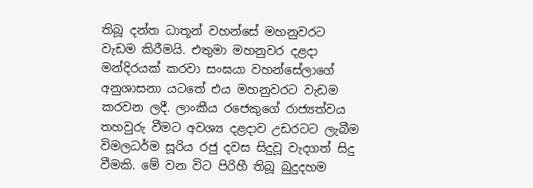තිබූ දන්ත ධාතූන් වහන්සේ මහනුවරට වැඩම කිරීමයි. එතුමා මහනුවර දළදා මන්දිරයක්‌ කරවා සංඝයා වහන්සේලාගේ අනුශාසනා යටතේ එය මහනුවරට වැඩම කරවන ලදී. ලාංකීය රජෙකුගේ රාජ්‍යත්වය තහවුරු වීමට අවශ්‍ය දළදාව උඩරටට ලැබීම විමලධර්ම සූරිය රජු දවස සිදුවූ වැදගත් සිදු වීමකි. මේ වන විට පිරිහී තිබූ බුදුදහම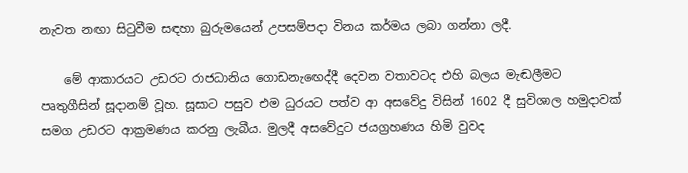නැවත නඟා සිටුවීම සඳහා බුරුමයෙන් උපසම්පදා විනය කර්මය ලබා ගන්නා ලදී.

    මේ ආකාරයට උඩරට රාජධානිය ගොඩනැඟෙද්දී දෙවන වතාවටද එහි බලය මැඬලීමට පෘතුගීසින් සූදානම් වූහ. සූසාට පසුව එම ධුරයට පත්ව ආ අසවේදු විසින් 1602 දී සුවිශාල හමුදාවක්‌ සමග උඩරට ආක්‍රමණය කරනු ලැබීය. මුලදී අසවේදුට ජයග්‍රහණය හිමි වුවද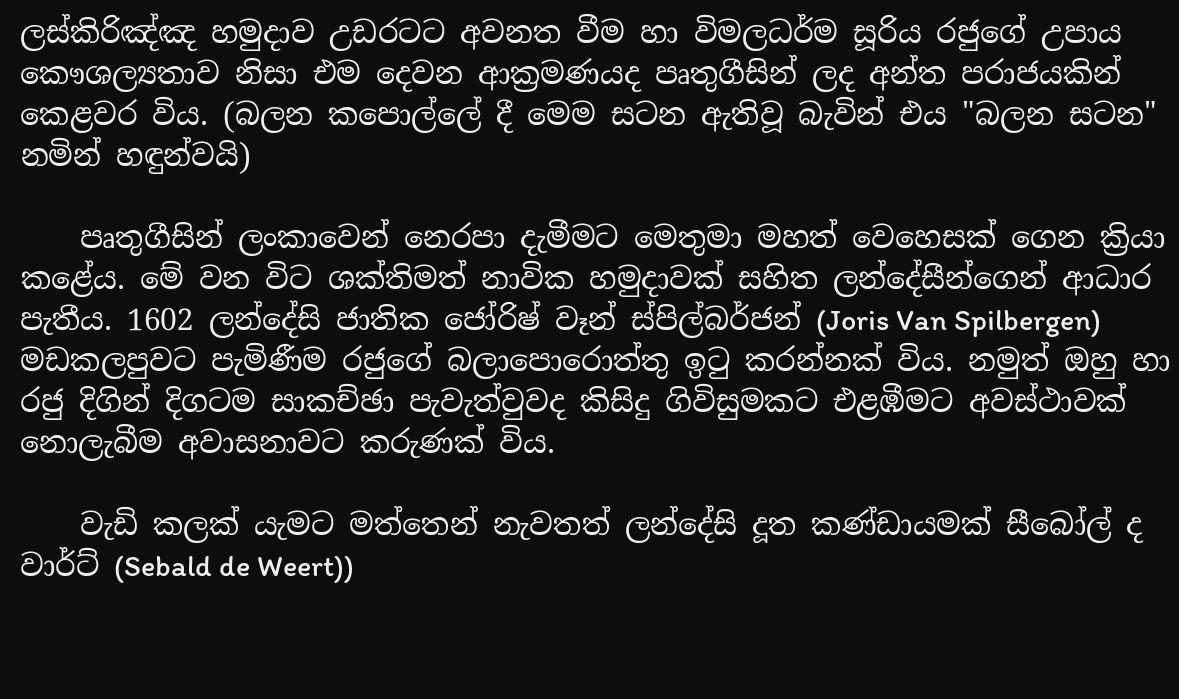ලස්‌කිරිඤ්ඤ හමුදාව උඩරටට අවනත වීම හා විමලධර්ම සූරිය රජුගේ උපාය කෞශල්‍යතාව නිසා එම දෙවන ආක්‍රමණයද පෘතුගීසින් ලද අන්ත පරාජයකින් කෙළවර විය. (බලන කපොල්ලේ දී මෙම සටන ඇතිවූ බැවින් එය "බලන සටන" නමින් හඳුන්වයි)

    පෘතුගීසින් ලංකාවෙන් නෙරපා දැමීමට මෙතුමා මහත් වෙහෙසක්‌ ගෙන ක්‍රියා කළේය. මේ වන විට ශක්‌තිමත් නාවික හමුදාවක්‌ සහිත ලන්දේසීන්ගෙන් ආධාර පැතීය. 1602 ලන්දේසි ජාතික ජෝරිෂ් වෑන් ස්‌පිල්බර්ජන් (Joris Van Spilbergen) මඩකලපුවට පැමිණීම රජුගේ බලාපොරොත්තු ඉටු කරන්නක්‌ විය. නමුත් ඔහු හා රජු දිගින් දිගටම සාකච්ඡා පැවැත්වුවද කිසිදු ගිවිසුමකට එළඹීමට අවස්‌ථාවක්‌ නොලැබීම අවාසනාවට කරුණක්‌ විය.

    වැඩි කලක්‌ යැමට මත්තෙන් නැවතත් ලන්දේසි දූත කණ්‌ඩායමක්‌ සීබෝල් ද වාර්ට්‌ (Sebald de Weert))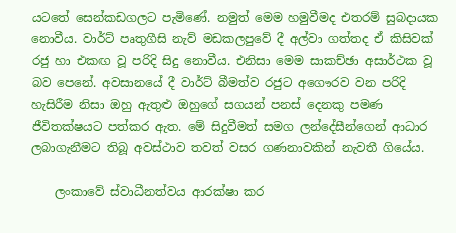යටතේ සෙන්කඩගලට පැමිණේ. නමුත් මෙම හමුවීමද එතරම් සුබදායක නොවීය. වාර්ට්‌ පෘතුගීසි නැව් මඩකලපුවේ දී අල්වා ගත්තද ඒ කිසිවක්‌ රජු හා එකඟ වූ පරිදි සිදු නොවීය. එනිසා මෙම සාකච්ඡා අසාර්ථක වූ බව පෙනේ. අවසානයේ දී වාර්ට්‌ බීමත්ව රජුට අගෞරව වන පරිදි හැසිරීම නිසා ඔහු ඇතුළු ඔහුගේ සගයන් පනස්‌ දෙනකු පමණ ජීවිතක්‌ෂයට පත්කර ඇත. මේ සිදුවීමත් සමග ලන්දේසීන්ගෙන් ආධාර ලබාගැනීමට තිබූ අවස්‌ථාව තවත් වසර ගණනාවකින් නැවතී ගියේය.

    ලංකාවේ ස්‌වාධීනත්වය ආරක්‌ෂා කර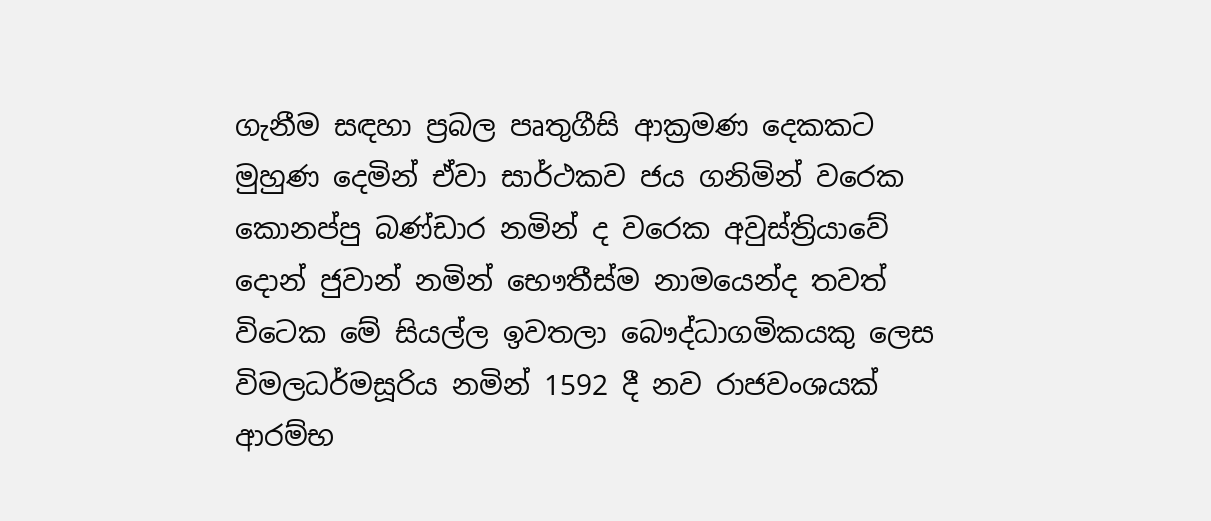ගැනීම සඳහා ප්‍රබල පෘතුගීසි ආක්‍රමණ දෙකකට මුහුණ දෙමින් ඒවා සාර්ථකව ජය ගනිමින් වරෙක කොනප්පු බණ්‌ඩාර නමින් ද වරෙක අවුස්‌ත්‍රියාවේ දොන් ජුවාන් නමින් භෞතීස්‌ම නාමයෙන්ද තවත් විටෙක මේ සියල්ල ඉවතලා බෞද්ධාගමිකයකු ලෙස විමලධර්මසූරිය නමින් 1592 දී නව රාජවංශයක්‌ ආරම්භ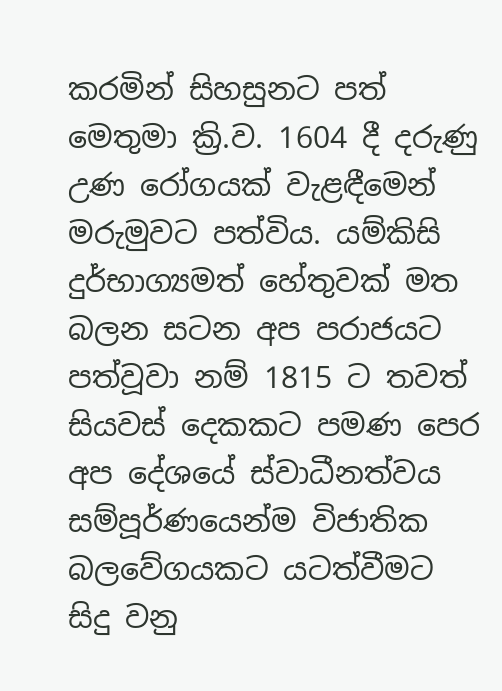කරමින් සිහසුනට පත් මෙතුමා ක්‍රි.ව. 1604 දී දරුණු උණ රෝගයක්‌ වැළඳීමෙන් මරුමුවට පත්විය. යම්කිසි දුර්භාග්‍යමත් හේතුවක්‌ මත බලන සටන අප පරාජයට පත්වූවා නම් 1815 ට තවත් සියවස්‌ දෙකකට පමණ පෙර අප දේශයේ ස්‌වාධීනත්වය සම්පූර්ණයෙන්ම විජාතික බලවේගයකට යටත්වීමට සිදු වනු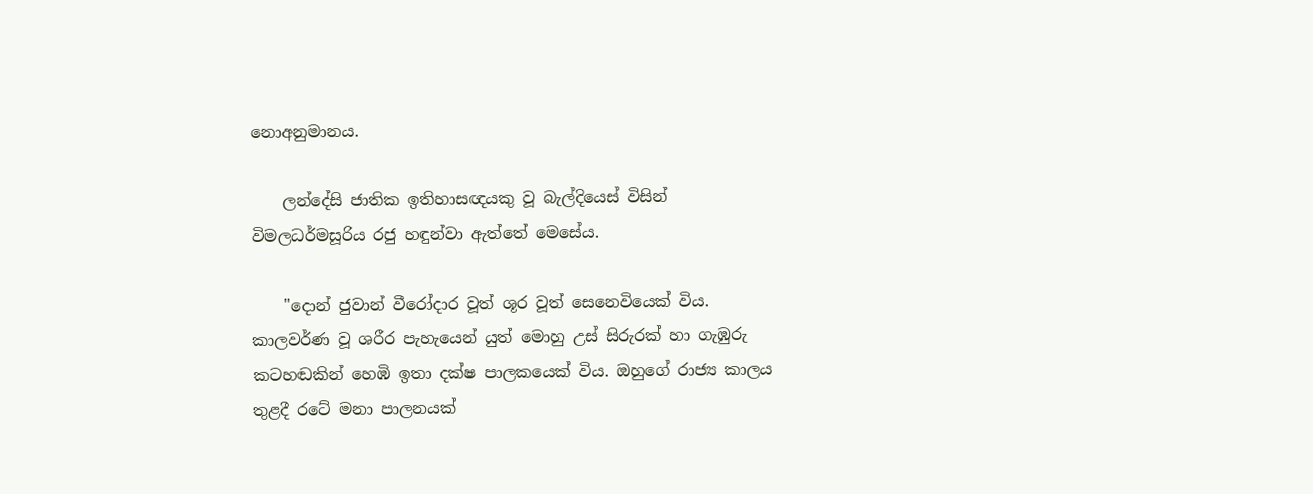නොඅනුමානය.

    ලන්දේසි ජාතික ඉතිහාසඥයකු වූ බැල්දියෙස්‌ විසින් විමලධර්මසූරිය රජු හඳුන්වා ඇත්තේ මෙසේය.

    "දොන් ජුවාන් වීරෝදාර වූත් ශූර වූත් සෙනෙවියෙක්‌ විය. කාලවර්ණ වූ ශරීර පැහැයෙන් යුත් මොහු උස්‌ සිරුරක්‌ හා ගැඹුරු කටහඬකින් හෙඹි ඉතා දක්‌ෂ පාලකයෙක්‌ විය. ඔහුගේ රාජ්‍ය කාලය තුළදී රටේ මනා පාලනයක්‌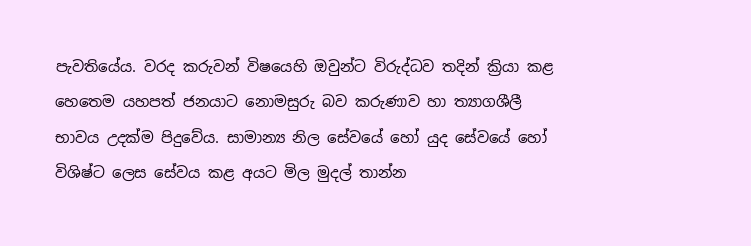පැවතියේය. වරද කරුවන් විෂයෙහි ඔවුන්ට විරුද්ධව තදින් ක්‍රියා කළ හෙතෙම යහපත් ජනයාට නොමසුරු බව කරුණාව හා ත්‍යාගශීලී භාවය උදක්‌ම පිදුවේය. සාමාන්‍ය නිල සේවයේ හෝ යුද සේවයේ හෝ විශිෂ්ට ලෙස සේවය කළ අයට මිල මුදල් තාන්න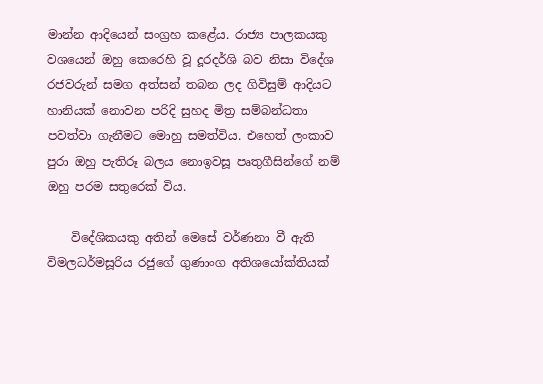මාන්න ආදියෙන් සංග්‍රහ කළේය. රාජ්‍ය පාලකයකු වශයෙන් ඔහු කෙරෙහි වූ දූරදර්ශි බව නිසා විදේශ රජවරුන් සමග අත්සන් තබන ලද ගිවිසුම් ආදියට හානියක්‌ නොවන පරිදි සුහද මිත්‍ර සම්බන්ධතා පවත්වා ගැනීමට මොහු සමත්විය. එහෙත් ලංකාව පුරා ඔහු පැතිරූ බලය නොඉවසූ පෘතුගීසින්ගේ නම් ඔහු පරම සතුරෙක්‌ විය.

    විදේශිකයකු අතින් මෙසේ වර්ණනා වී ඇති විමලධර්මසූරිය රජුගේ ගුණාංග අතිශයෝක්‌තියක්‌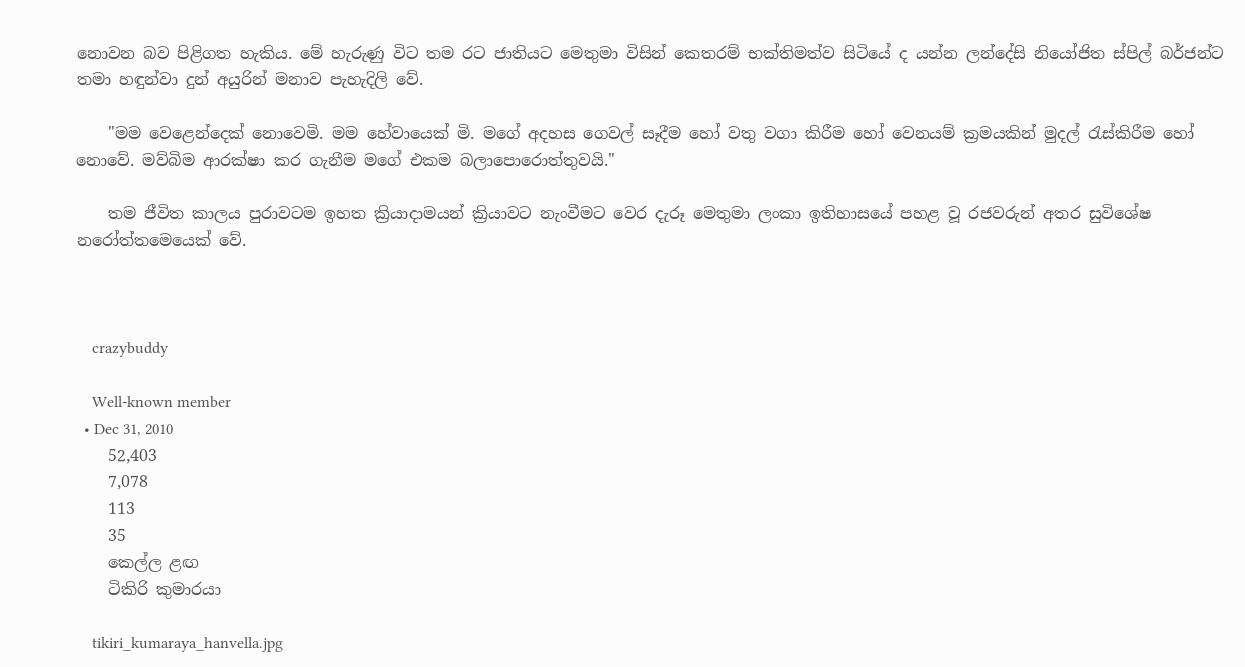නොවන බව පිළිගත හැකිය. මේ හැරුණු විට තම රට ජාතියට මෙතුමා විසින් කෙතරම් භක්‌තිමත්ව සිටියේ ද යන්න ලන්දේසි නියෝජිත ස්‌පිල් බර්ජන්ට තමා හඳුන්වා දුන් අයුරින් මනාව පැහැදිලි වේ.

    "මම වෙළෙන්දෙක්‌ නොවෙමි. මම හේවායෙක්‌ මි. මගේ අදහස ගෙවල් සෑදීම හෝ වතු වගා කිරීම හෝ වෙනයම් ක්‍රමයකින් මුදල් රැස්‌කිරීම හෝ නොවේ. මව්බිම ආරක්‌ෂා කර ගැනීම මගේ එකම බලාපොරොත්තුවයි."

    තම ජීවිත කාලය පුරාවටම ඉහත ක්‍රියාදාමයන් ක්‍රියාවට නැංවීමට වෙර දැරූ මෙතුමා ලංකා ඉතිහාසයේ පහළ වූ රජවරුන් අතර සුවිශේෂ නරෝත්තමෙයෙක් වේ.



    crazybuddy

    Well-known member
  • Dec 31, 2010
    52,403
    7,078
    113
    35
    කෙල්ල ළඟ
    ටිකිරි කුමාරයා

    tikiri_kumaraya_hanvella.jpg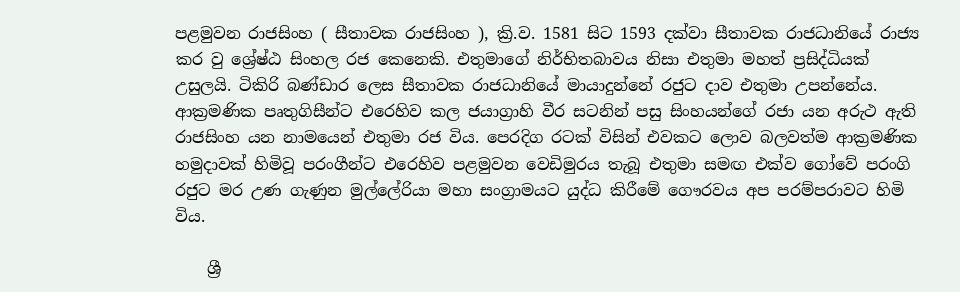පළමුවන රාජසිංහ ( සීතාවක රාජසිංහ ), ක්‍රි.ව. 1581 සිට 1593 දක්වා සීතාවක රාජධානියේ රාජ්‍ය කර වු ශ්‍රේෂ්ඨ සිංහල රජ කෙනෙකි. එතුමාගේ නිර්භිතබාවය නිසා එතුමා මහත් ප්‍රසිද්ධියක් උසුලයි. ටිකිරි බණ්ඩාර ලෙස සීතාවක රාජධානියේ මායාදුන්නේ රජුට දාව එතුමා උපන්නේය. ආක්‍රමණික පෘතුගිසීන්ට එරෙහිව කල ජයාග්‍රාහි වීර සටනින් පසු සිංහයන්ගේ රජා යන අරුථ ඇති රාජසිංහ යන නාමයෙන් එතුමා රජ විය. පෙරදිග රටක් විසින් එවකට ලොව බලවත්ම ආක්‍රමණික හමුදාවක් හිමිවූ පරංගීන්ට එරෙහිව පළමුවන වෙඩිමුරය තැබූ එතුමා සමඟ එක්ව ගෝවේ පරංගි රජුට මර උණ ගැණුන මුල්ලේරියා මහා සංග්‍රාමයට යුද්ධ කිරීමේ ගෞරවය අප පරම්පරාවට හිමි විය.

    ශ්‍රී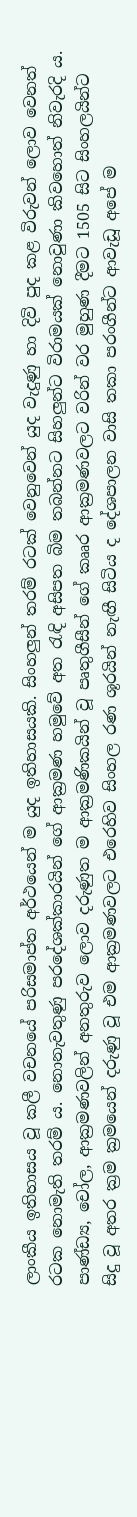ලාංකීය ඉතිහාසය වූ කලී වචනයේ පරිසමාප්ත අර්ථයෙන් ම යුද ඉතිහාසයකි. සිංහලුන් තරම් රටක් වෙනුවෙන් යුද වැදුණු හා දිවි පුද කළ විරුවන් ලොව වෙනත් රටක නොමැති තරම් ය. නොනැවතුණු පරදේශක්කාරයින් ගේ ආක්‍රමණ හමුවේ අත රැඳි අසිපත බිම තබන්නට සිහලුන්ට විරාමයක් නොවුණා කිවහොත් නිවැරදි ය. පාණ්ඩ්‍ය, චෝල, ආක්‍රමණවලින් අනතුරුව ලොව දරුණුත ම ආක්‍රමණිකයින් වූ පෘතුගීසීන් ගේ කෲර ආක්‍රමණවලට වරින් වර මුහුණ දීමට 1505 සිට සිංහලයින්ට සිදු වූ අතර ක්‍රම ක්‍රමයෙන් දරුණු වූ එම ආක්‍රමණවලට එරෙහිව සිංහල රණ ශූරයින් නැඟී සිටිය ද දේශපාලන වාසි තකා පරංගීන්ට ආවැඩූ අපේ ම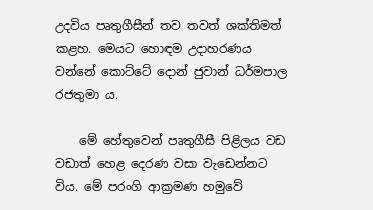උදවිය පෘතුගීසීන් තව තවත් ශක්තිමත් කළහ. මෙයට හොඳම උදාහරණය වන්නේ කොට්ටේ දොන් ජුවාන් ධර්මපාල රජතුමා ය.

    මේ හේතුවෙන් පෘතුගීසී පිළිලය වඩ වඩාත් හෙළ දෙරණ වසා වැඩෙන්නට විය. මේ පරංගි ආක්‍රමණ හමුවේ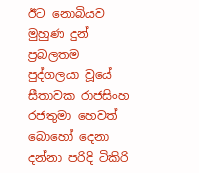ඊට නොබියව මුහුණ දුන් ප්‍රබලතම පුද්ගලයා වූයේ සීතාවක රාජසිංහ රජතුමා හෙවත් බොහෝ දෙනා දන්නා පරිදි ටිකිරි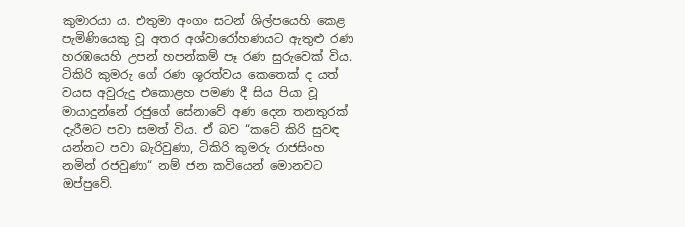කුමාරයා ය. එතුමා අංගං සටන් ශිල්පයෙහි කෙළ පැමිණියෙකු වූ අතර අශ්වාරෝහණයට ඇතුළු රණ හරඹයෙහි උපන් හපන්කම් පෑ රණ සුරුවෙක් විය. ටිකිරි කුමරු ගේ රණ ශූරත්වය කෙතෙක් ද යත් වයස අවුරුදු එකොළහ පමණ දී සිය පියා වූ මායාදුන්නේ රජුගේ සේනාවේ අණ දෙන තනතුරක් දැරීමට පවා සමත් විය. ඒ බව “කටේ කිරි සුවඳ යන්නට පවා බැරිවුණා, ටිකිරි කුමරු රාජසිංහ නමින් රජවුණා“ නම් ජන කවියෙන් මොනවට ඔප්පුවේ.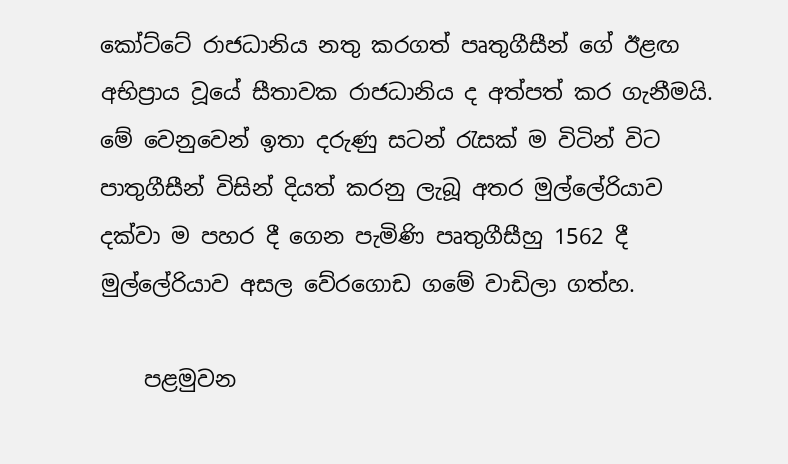කෝට්ටේ රාජධානිය නතු කරගත් පෘතුගීසීන් ගේ ඊළඟ අභිප්‍රාය වූයේ සීතාවක රාජධානිය ද අත්පත් කර ගැනීමයි. මේ වෙනුවෙන් ඉතා දරුණු සටන් රැසක් ම විටින් විට පාතුගීසීන් විසින් දියත් කරනු ලැබූ අතර මුල්ලේරියාව දක්වා ම පහර දී ගෙන පැමිණි පෘතුගීසීහු 1562 දී මුල්ලේරියාව අසල වේරගොඩ ගමේ වාඩිලා ගත්හ.

    පළමුවන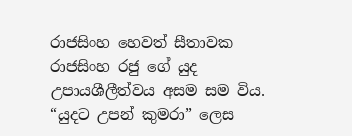රාජසිංහ හෙවත් සීතාවක රාජසිංහ රජු ගේ යුද උපායශීලීත්වය අසම සම විය. “යුදට උපන් කුමරා” ලෙස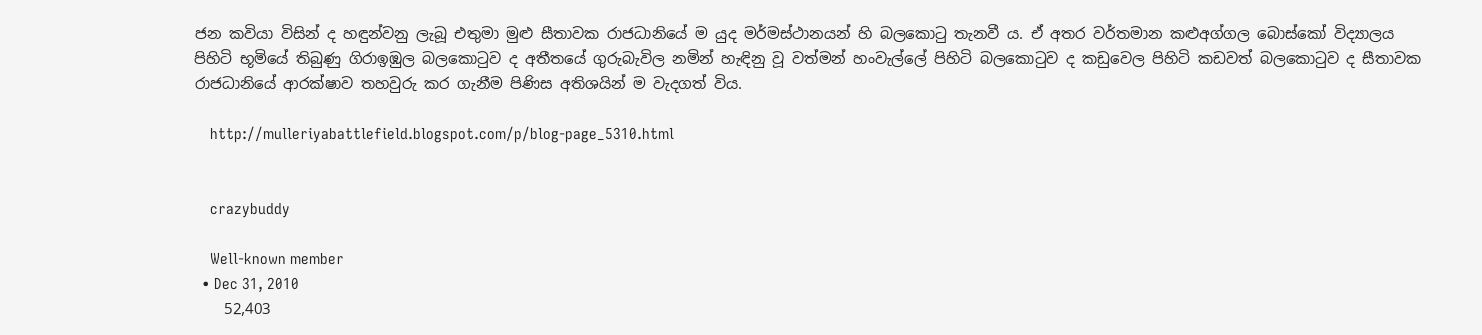ජන කවියා විසින් ද හඳුන්වනු ලැබූ එතුමා මුළු සීතාවක රාජධානියේ ම යුද මර්මස්ථානයන් හි බලකොටු තැනවී ය. ඒ අතර වර්තමාන කළුඅග්ගල බොස්කෝ විද්‍යාලය පිහිටි භූමියේ තිබුණු ගිරාඉඹුල බලකොටුව ද අතීතයේ ගුරුබැවිල නමින් හැඳිනු වූ වත්මන් හංවැල්ලේ පිහිටි බලකොටුව ද කඩුවෙල පිහිටි කඩවත් බලකොටුව ද සීතාවක රාජධානියේ ආරක්ෂාව තහවුරු කර ගැනීම පිණිස අතිශයින් ම වැදගත් විය.

    http://mulleriyabattlefield.blogspot.com/p/blog-page_5310.html


    crazybuddy

    Well-known member
  • Dec 31, 2010
    52,403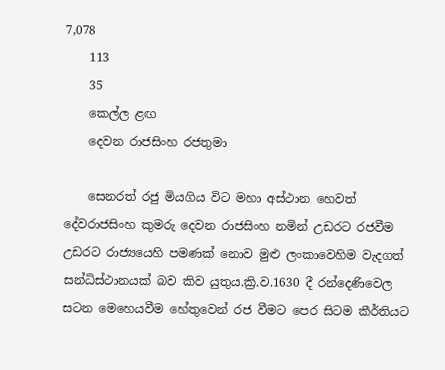7,078
    113
    35
    කෙල්ල ළඟ
    දෙවන රාජසිංහ රජතුමා

    සෙනරත් රජු මියගිය විට මහා අස්ථාන හෙවත් දේවරාජසිංහ කුමරු දෙවන රාජසිංහ නමින් උඩරට රජවීම උඩරට රාජ්‍යයෙහි පමණක් නොව මුළු ලංකාවෙහිම වැදගත් සන්ධිස්ථානයක් බව කිව යුතුය.ක්‍රි.ව.1630 දී රන්දෙණිවෙල සටන මෙහෙයවීම හේතුවෙන් රජ වීමට පෙර සිටම කීර්තියට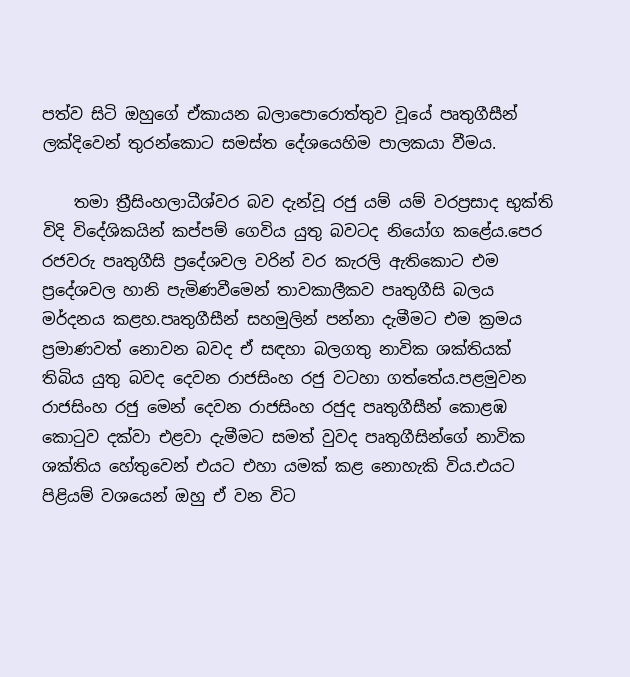පත්ව සිටි ඔහුගේ ඒකායන බලාපොරොත්තුව වූයේ පෘතුගීසීන් ලක්දිවෙන් තුරන්කොට සමස්ත දේශයෙහිම පාලකයා වීමය.

    තමා ත්‍රීසිංහලාධීශ්වර බව දැන්වූ රජු යම් යම් වරප්‍රසාද භුක්ති විදි විදේශිකයින් කප්පම් ගෙවිය යුතු බවටද නියෝග කළේය.පෙර රජවරු පෘතුගීසි ප්‍රදේශවල වරින් වර කැරලි ඇතිකොට එම ප්‍රදේශවල හානි පැමිණවීමෙන් තාවකාලීකව පෘතුගීසි බලය මර්දනය කළහ.පෘතුගීසීන් සහමුලින් පන්නා දැමීමට එම ක්‍රමය ප්‍රමාණවත් නොවන බවද ඒ සඳහා බලගතු නාවික ශක්තියක් තිබිය යුතු බවද දෙවන රාජසිංහ රජු වටහා ගත්තේය.පළමුවන රාජසිංහ රජු මෙන් දෙවන රාජසිංහ රජුද පෘතුගීසීන් කොළඹ කොටුව දක්වා එළවා දැමීමට සමත් වුවද පෘතුගීසින්ගේ නාවික ශක්තිය හේතුවෙන් එයට එහා යමක් කළ නොහැකි විය.එයට පිළියම් වශයෙන් ඔහු ඒ වන විට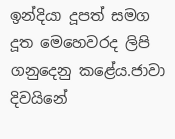ඉන්දියා දූපත් සමග දූත මෙහෙවරද ලිපි ගනුදෙනු කළේය.ජාවා දිවයිනේ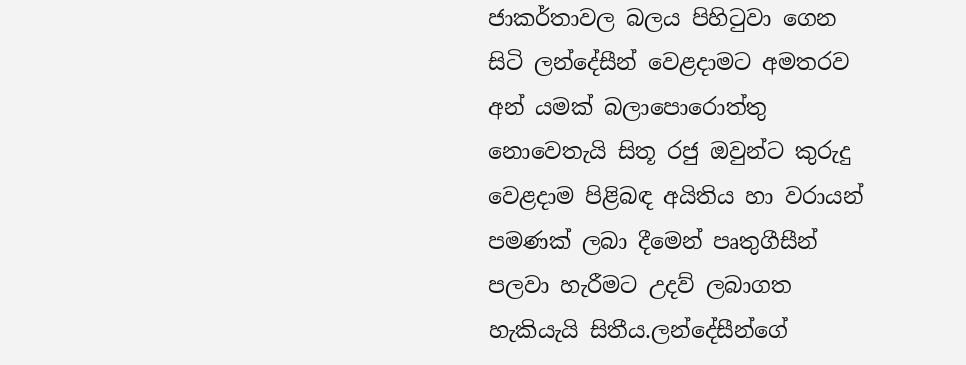ජාකර්තාවල බලය පිහිටුවා ගෙන සිටි ලන්දේසීන් වෙළදාමට අමතරව අන් යමක් බලාපොරොත්තු නොවෙතැයි සිතූ රජු ඔවුන්ට කුරුදු වෙළදාම පිළිබඳ අයිතිය හා වරායන් පමණක් ලබා දීමෙන් පෘතුගීසීන් පලවා හැරීමට උදව් ලබාගත හැකියැයි සිතීය.ලන්දේසීන්ගේ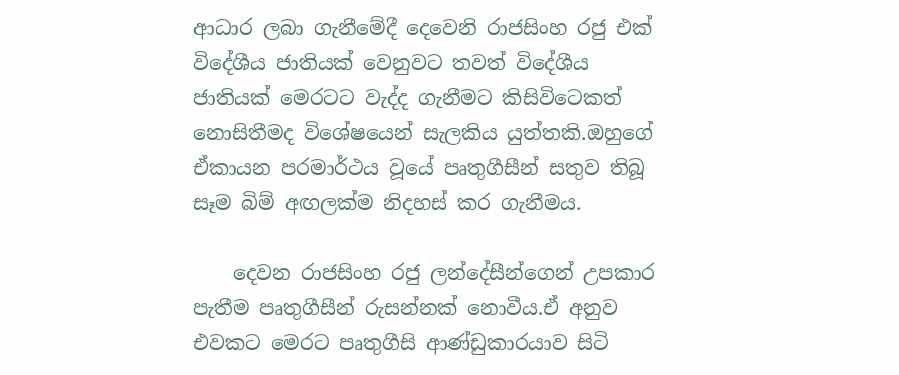ආධාර ලබා ගැනීමේදී දෙවෙනි රාජසිංහ රජු එක් විදේශීය ජාතියක් වෙනුවට තවත් විදේශීය ජාතියක් මෙරටට වැද්ද ගැනීමට කිසිවිටෙකත් නොසිතීමද විශේෂයෙන් සැලකිය යුත්තකි.ඔහුගේ ඒකායන පරමාර්ථය වූයේ පෘතුගීසීන් සතුව තිබූ සෑම බිම් අඟලක්ම නිදහස් කර ගැනීමය.

    දෙවන රාජසිංහ රජු ලන්දේසීන්ගෙන් උපකාර පැතීම පෘතුගීසීන් රුසන්නක් නොවීය.ඒ අනුව එවකට මෙරට පෘතුගීසි ආණ්ඩුකාරයාව සිටි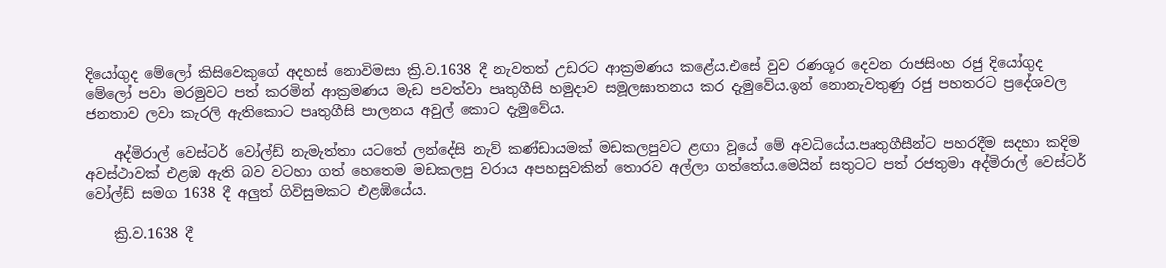දියෝගුද මේලෝ කිසිවෙකුගේ අදහස් නොවිමසා ක්‍රි.ව.1638 දී නැවතත් උඩරට ආක්‍රමණය කළේය.එසේ වුව රණශූර දෙවන රාජසිංහ රජු දියෝගුද මේලෝ පවා මරමුවට පත් කරමින් ආක්‍රමණය මැඩ පවත්වා පෘතුගීසි හමුදාව සමූලඝාතනය කර දැමුවේය.ඉන් නොනැවතුණු රජු පහතරට ප්‍රදේශවල ජනතාව ලවා කැරලි ඇතිකොට පෘතුගීසි පාලනය අවුල් කොට දැමුවේය.

    අද්මිරාල් වෙස්ටර් වෝල්ඩ් නැමැත්තා යටතේ ලන්දේසි නැව් කණ්ඩායමක් මඩකලපුවට ළඟා වූයේ මේ අවධියේය.පෘතුගීසීන්ට පහරදීම සදහා කදිම අවස්ථාවක් එළඹ ඇති බව වටහා ගත් හෙතෙම මඩකලපු වරාය අපහසුවකින් තොරව අල්ලා ගත්තේය.මෙයින් සතුටට පත් රජතුමා අද්මිරාල් වෙස්ටර් වෝල්ඩ් සමග 1638 දී අලුත් ගිවිසුමකට එළඹියේය.

    ක්‍රි.ව.1638 දී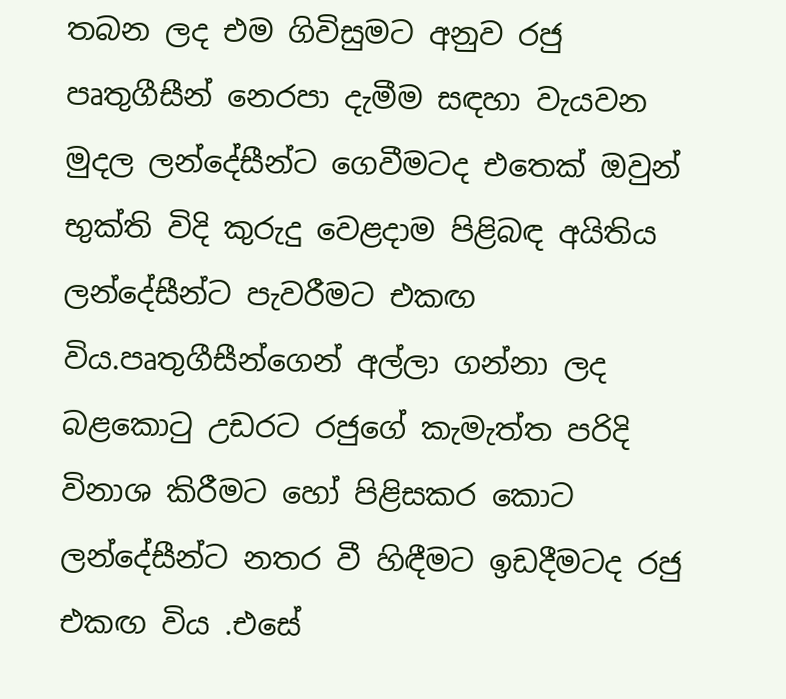තබන ලද එම ගිවිසුමට අනුව රජු පෘතුගීසීන් නෙරපා දැමීම සඳහා වැයවන මුදල ලන්දේසීන්ට ගෙවීමටද එතෙක් ඔවුන් භුක්ති විදි කුරුදු වෙළදාම පිළිබඳ අයිතිය ලන්දේසීන්ට පැවරීමට එකඟ විය.පෘතුගීසීන්ගෙන් අල්ලා ගන්නා ලද බළකොටු උඩරට රජුගේ කැමැත්ත පරිදි විනාශ කිරීමට හෝ පිළිසකර කොට ලන්දේසීන්ට නතර වී හිඳීමට ඉඩදීමටද රජු එකඟ විය .එසේ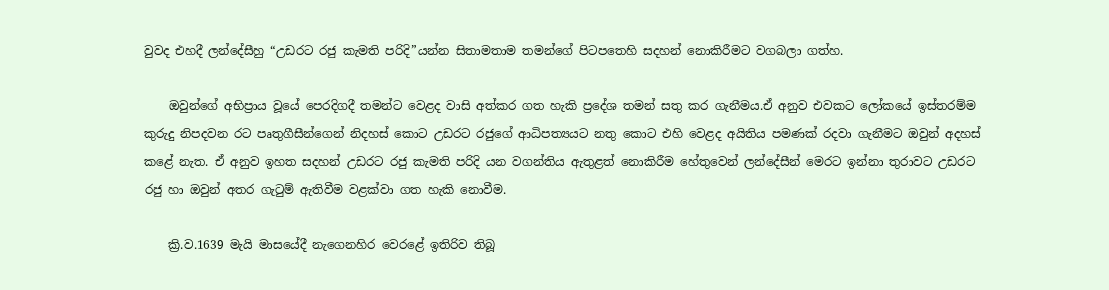වුවද එහදී ලන්දේසීහු “උඩරට රජු කැමති පරිදි”යන්න සිතාමතාම තමන්ගේ පිටපතෙහි සදහන් නොකිරීමට වගබලා ගත්හ.

    ඔවුන්ගේ අභිප්‍රාය වූයේ පෙරදිගදී තමන්ට වෙළද වාසි අත්කර ගත හැකි ප්‍රදේශ තමන් සතු කර ගැනීමය.ඒ අනුව එවකට ලෝකයේ ඉස්තරම්ම කුරුදු නිපදවන රට පෘතුගීසීන්ගෙන් නිදහස් කොට උඩරට රජුගේ ආධිපත්‍යයට නතු කොට එහි වෙළද අයිතිය පමණක් රදවා ගැනීමට ඔවුන් අදහස් කළේ නැත. ඒ අනුව ඉහත සදහන් උඩරට රජු කැමති පරිදි යන වගන්තිය ඇතුළත් නොකිරීම හේතුවෙන් ලන්දේසීන් මෙරට ඉන්නා තුරාවට උඩරට රජු හා ඔවුන් අතර ගැටුම් ඇතිවීම වළක්වා ගත හැකි නොවීම.

    ක්‍රි.ව.1639 මැයි මාසයේදී නැගෙනහිර වෙරළේ ඉතිරිව තිබූ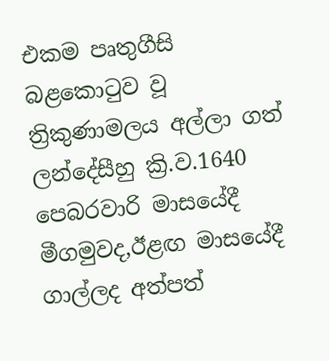එකම පෘතුගීසි බළකොටුව වූ ත්‍රිකුණාමලය අල්ලා ගත් ලන්දේසීහු ක්‍රි.ව.1640 පෙබරවාරි මාසයේදී මීගමුවද,ඊළඟ මාසයේදී ගාල්ලද අත්පත්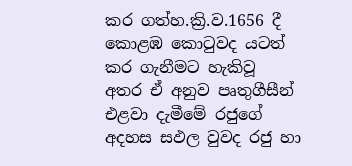කර ගත්හ.ක්‍රි.ව.1656 දී කොළඹ කොටුවද යටත් කර ගැනීමට හැකිවූ අතර ඒ අනුව පෘතුගීසීන් එළවා දැමීමේ රජුගේ අදහස සඵල වුවද රජු හා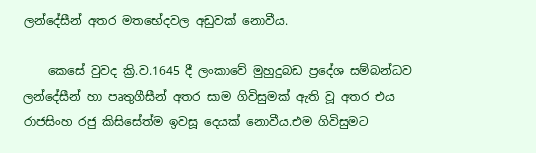ලන්දේසීන් අතර මතභේදවල අඩුවක් නොවීය.

    කෙසේ වුවද ක්‍රි.ව.1645 දී ලංකාවේ මුහුදුබඩ ප්‍රදේශ සම්බන්ධව ලන්දේසීන් හා පෘතුගීසීන් අතර සාම ගිවිසුමක් ඇති වූ අතර එය රාජසිංහ රජු කිසිසේත්ම ඉවසූ දෙයක් නොවීය.එම ගිවිසුමට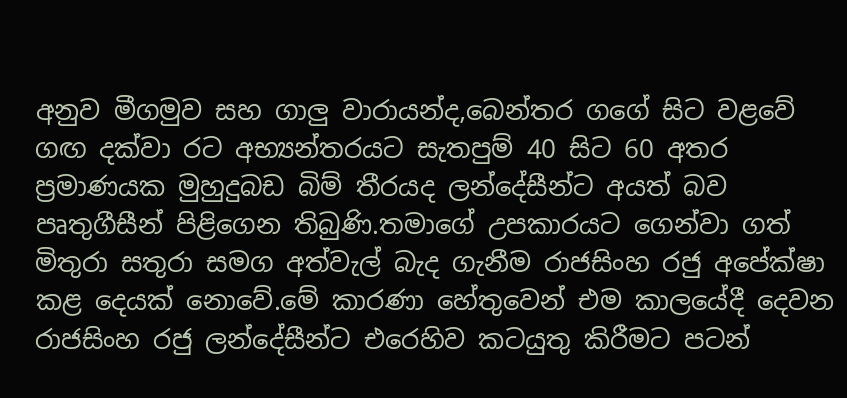අනුව මීගමුව සහ ගාලු වාරායන්ද,බෙන්තර ග‍ගේ සිට වළවේ ගඟ දක්වා රට අභ්‍යන්තරයට සැතපුම් 40 සිට 60 අතර ප්‍රමාණයක මුහුදුබඩ බිම් තීරයද ලන්දේසීන්ට අයත් බව පෘතුගීසීන් පිළිගෙන තිබුණි.තමාගේ උපකාරයට ගෙන්වා ගත් මිතුරා සතුරා සමග අත්වැල් බැද ගැනීම රාජසිංහ රජු අපේක්ෂා කළ දෙයක් නොවේ.මේ කාරණා හේතුවෙන් එම කාලයේදී දෙවන රාජසිංහ රජු ලන්දේසීන්ට එරෙහිව කටයුතු කිරීමට පටන්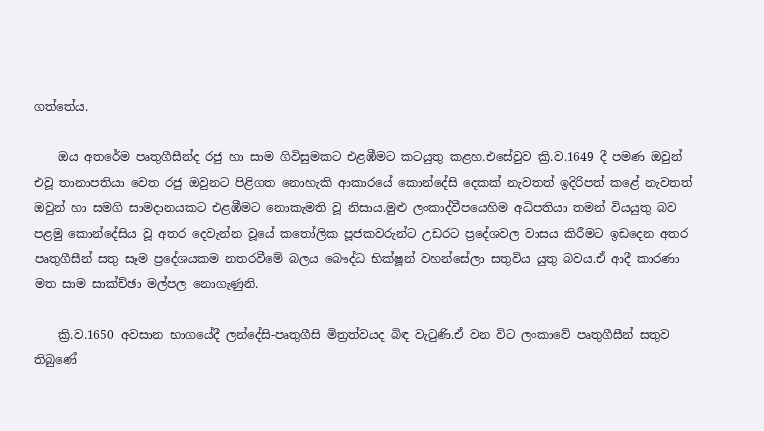ගත්තේය.

    ඔය අතරේම පෘතුගීසීන්ද රජු හා සාම ගිවිසුමකට එළඹීමට කටයුතු කළහ.එසේවුව ක්‍රි.ව.1649 දී පමණ ඔවුන් එවූ තානාපතියා වෙත රජු ඔවුනට පිළිගත නොහැකි ආකාරයේ කොන්දේසි දෙකක් නැවතත් ඉදිරිපත් කළේ නැවතත් ඔවුන් හා සමගි සාමදානයකට එළඹීමට නොකැමති වූ නිසාය.මුළු ලංකාද්වීපයෙහිම අධිපතියා තමන් වියයුතු බව පළමු කොන්දේසිය වූ අතර දෙවැන්න වූයේ කතෝලික පූජකවරුන්ට උඩරට ප්‍රදේශවල වාසය කිරීමට ඉඩදෙන අතර පෘතුගීසීන් සතු සෑම ප්‍රදේශයකම නතරවීමේ බලය බෞද්ධ භික්ෂූන් වහන්සේලා සතුවිය යුතු බවය.ඒ ආදී කාරණා මත සාම සාක්ච්ඡා මල්පල නොගැණුනි.

    ක්‍රි.ව.1650 අවසාන භාගයේදී ලන්දේසි-පෘතුගීසි මිත්‍රත්වයද බිඳ වැටුණි.ඒ වන විට ලංකාවේ පෘතුගීසීන් සතුව තිබුණේ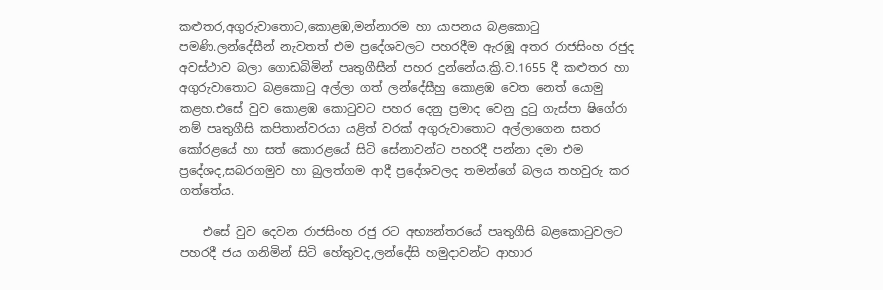කළුතර,අගුරුවාතොට,කොළඹ,මන්නාරම හා යාපනය බළකොටු පමණි.ලන්දේසීන් නැවතත් එම ප්‍රදේශවලට පහරදීම ඇරඹූ අතර රාජසිංහ රජුද අවස්ථාව බලා ගොඩබිමින් පෘතුගීසීන් පහර දුන්නේය.ක්‍රි.ව.1655 දී කළුතර හා අගුරුවාතොට බළකොටු අල්ලා ගත් ලන්දේසීහු කොළඹ වෙත නෙත් යොමු කළහ.එසේ වුව කොළඹ කොටුවට පහර දෙනු ප්‍රමාද වෙනු දුටු ගැස්පා ෂිගේරා නම් පෘතුගීසි කපිතාන්වරයා යළිත් වරක් අගුරුවාතොට අල්ලාගෙන සතර කෝරළයේ හා සත් කොරළයේ සිටි සේනාවන්ට පහරදී පන්නා දමා එම ප්‍රදේශද,සබරගමුව හා බුලත්ගම ආදී ප්‍රදේශවලද තමන්ගේ බලය තහවුරු කර ගත්තේය.

    එසේ වුව දෙවන රාජසිංහ රජු රට අභ්‍යන්තරයේ පෘතුගීසි බළකොටුවලට පහරදී ජය ගනිමින් සිටි හේතුවද,ලන්දේසි හමුදාවන්ට ආහාර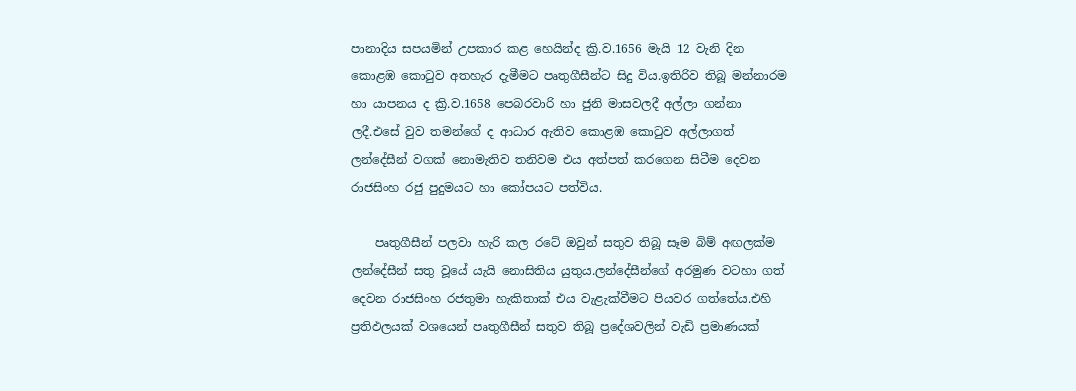පානාදිය සපයමින් උපකාර කළ හෙයින්ද ක්‍රි.ව.1656 මැයි 12 වැනි දින කොළඹ කොටුව අතහැර දැමීමට පෘතුගීසීන්ට සිදු විය.ඉතිරිව තිබූ මන්නාරම හා යාපනය ද ක්‍රි.ව.1658 පෙබරවාරි හා ජුනි මාසවලදී අල්ලා ගන්නා ලදී.එසේ වුව තමන්ගේ ද ආධාර ඇතිව කොළඹ කොටුව අල්ලාගත් ලන්දේසීන් වගක් නොමැතිව තනිවම එය අත්පත් කරගෙන සිටීම දෙවන රාජසිංහ රජු පුදුමයට හා කෝපයට පත්විය.

    පෘතුගීසීන් පලවා හැරි කල රටේ ඔවුන් සතුව තිබූ සෑම බිම් අඟලක්ම ලන්දේසීන් සතු වූයේ යැයි නොසිතිය යුතුය.ලන්දේසීන්ගේ අරමුණ වටහා ගත් දෙවන රාජසිංහ රජතුමා හැකිතාක් එය වැළැක්වීමට පියවර ගත්තේය.එහි ප්‍රතිඵලයක් වශයෙන් පෘතුගීසීන් සතුව තිබූ ප්‍රදේශවලින් වැඩි ප්‍රමාණයක්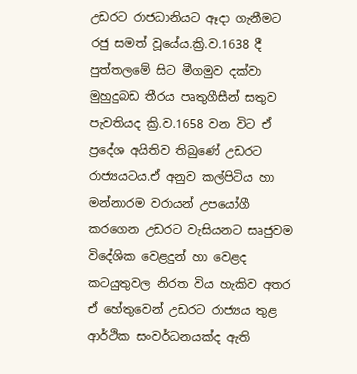උඩරට රාජධානියට ඈදා ගැනීමට රජු සමත් වූයේය.ක්‍රි.ව.1638 දී පුත්තලමේ සිට මීගමුව දක්වා මුහුදුබඩ තීරය පෘතුගීසීන් සතුව පැවතියද ක්‍රි.ව.1658 වන විට ඒ ප්‍රදේශ අයිතිව තිබුණේ උඩරට රාජ්‍යයටය.ඒ අනුව කල්පිටිය හා මන්නාරම වරායන් උපයෝගී කරගෙන උඩරට වැසියනට සෘජුවම විදේශික වෙළදුන් හා වෙළද කටයුතුවල නිරත විය හැකිව අතර ඒ හේතුවෙන් උඩරට රාජ්‍යය තුළ ආර්ථික සංවර්ධනයක්ද ඇති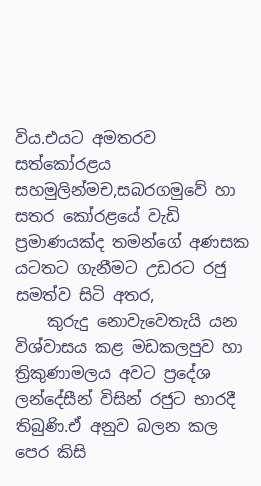විය.එයට අමතරව සත්කෝරළය සහමුලින්මච,සබරගමුවේ හා සතර කෝරළයේ වැඩි ප්‍රමාණයක්ද තමන්ගේ අණසක යටතට ගැනීමට උඩරට රජු සමත්ව සිටි අතර,
    කුරුදු නොවැවෙතැයි යන විශ්වාසය කළ මඩකලපුව හා ත්‍රිකුණාමලය අවට ප්‍රදේශ ලන්දේසීන් විසින් රජුට භාරදී තිබුණි.ඒ අනුව බලන කල පෙර කිසි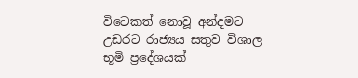විටෙකත් නොවූ අන්දමට උඩරට රාජ්‍යය සතුව විශාල භූමි ප්‍රදේශයක්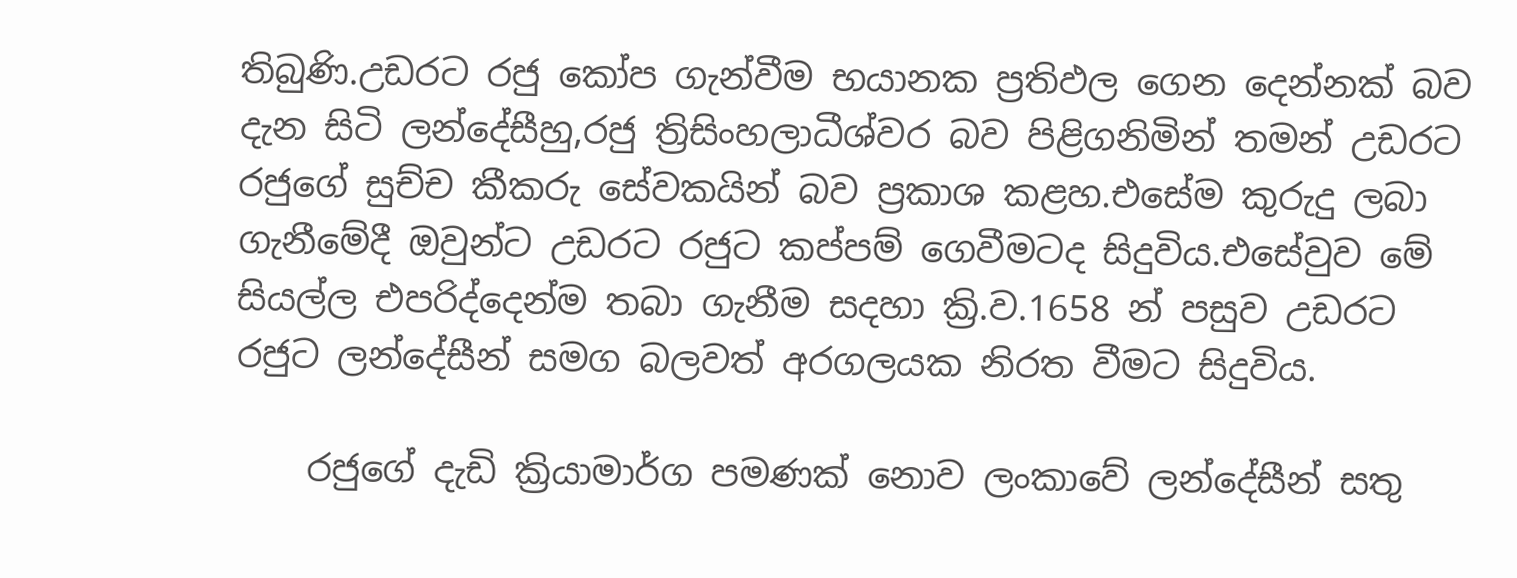තිබුණි.උඩරට රජු කෝප ගැන්වීම භයානක ප්‍රතිඵල ගෙන දෙන්නක් බව දැන සිටි ලන්දේසීහු,රජු ත්‍රිසිංහලාධීශ්වර බව පිළිගනිමින් තමන් උඩරට රජුගේ සුච්ච කීකරු සේවකයින් බව ප්‍රකාශ කළහ.එසේම කුරුදු ලබා ගැනීමේදී ඔවුන්ට උඩරට රජුට කප්පම් ගෙවීමටද සිදුවිය.එසේවුව මේ සියල්ල එපරිද්දෙන්ම තබා ගැනීම සදහා ක්‍රි.ව.1658 න් පසුව උඩරට රජුට ලන්දේසීන් සමග බලවත් අරගලයක නිරත වීමට සිදුවිය.

    රජුගේ දැඩි ක්‍රියාමාර්ග පමණක් නොව ලංකාවේ ලන්දේසීන් සතු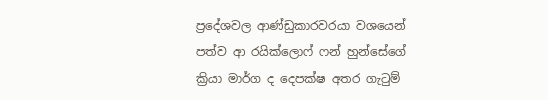ප්‍රදේශවල ආණ්ඩුකාරවරයා වශයෙන් පත්ව ආ රයික්ලොෆ් ෆන් හුන්සේගේ ක්‍රියා මාර්ග ද දෙපක්ෂ අතර ගැටුම්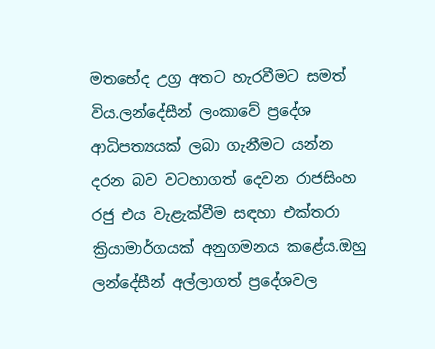මතභේද උග්‍ර අතට හැරවීමට සමත් විය.ලන්දේසීන් ලංකාවේ ප්‍රදේශ ආධිපත්‍යයක් ලබා ගැනීමට යන්න දරන බව වටහාගත් දෙවන රාජසිංහ රජු එය වැළැක්වීම සඳහා එක්තරා ක්‍රියාමාර්ගයක් අනුගමනය කළේය.ඔහු ලන්දේසීන් අල්ලාගත් ප්‍රදේශවල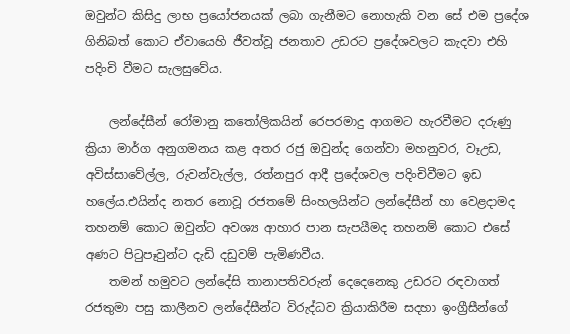ඔවුන්ට කිසිදු ලාභ ප්‍රයෝජනයක් ලබා ගැනීමට නොහැකි වන සේ එම ප්‍රදේශ ගිනිබත් කොට ඒවායෙහි ජීවත්වූ ජනතාව උඩරට ප්‍රදේශවලට කැදවා එහි පදිංචි වීමට සැලසුවේය.

    ලන්දේසීන් රෝමානු කතෝලිකයින් රෙපරමාදු ආගමට හැරවීමට දරුණු ක්‍රියා මාර්ග අනුගමනය කළ අතර රජු ඔවුන්ද ගෙන්වා මහනුවර, වෑඋඩ, අවිස්සාවේල්ල, රුවන්වැල්ල, රත්නපුර ආදී ප්‍රදේශවල පදිංචිවීමට ඉඩ හලේය.එයින්ද නතර නොවූ රජතමේ සිංහලයින්ට ලන්දේසීන් හා වෙළදාමද තහනම් කොට ඔවුන්ට අවශ්‍ය ආහාර පාන සැපයීමද තහනම් කොට එසේ අණට පිටුපෑවුන්ට දැඩි දඩුවම් පැමිණවීය.
    තමන් හමුවට ලන්දේසි තානාපතිවරුන් දෙදෙනෙකු උඩරට රඳවාගත් රජතුමා පසු කාලීනව ලන්දේසීන්ට විරුද්ධව ක්‍රියාකිරීම සදහා ඉංග්‍රීසීන්ගේ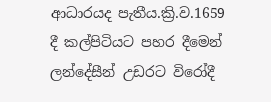ආධාරයද පැතීය.ක්‍රි.ව.1659 දී කල්පිටියට පහර දීමෙන් ලන්දේසීන් උඩරට විරෝදී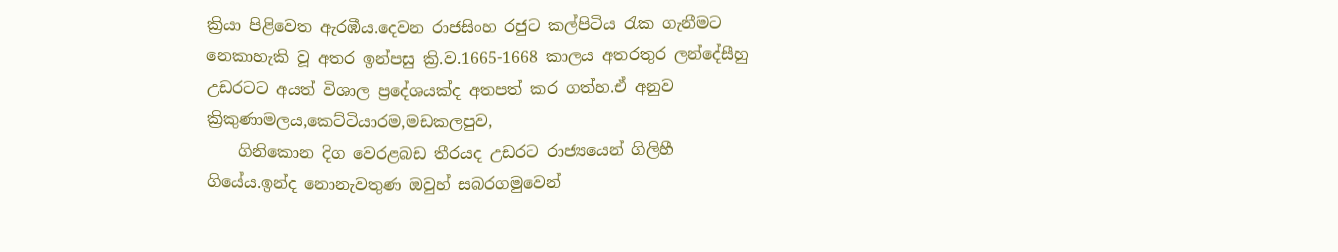ක්‍රියා පිළිවෙත ඇරඹීය.දෙවන රාජසිංහ රජුට කල්පිටිය රැක ගැනීමට නෙකාහැකි වූ අතර ඉන්පසු ක්‍රි.ව.1665-1668 කාලය අතරතුර ලන්දේසීහු උඩරටට අයත් විශාල ප්‍රදේශයක්ද අතපත් කර ගත්හ.ඒ අනුව ක්‍රිකුණාමලය,කෙට්ටියාරම,මඩකලපුව,
    ගිනිකොන දිග වෙරළබඩ තීරයද උඩරට රාජ්‍යයෙන් ගිලිහී ගියේය.ඉන්ද නොනැවතුණ ඔවුහ් සබරගමුවෙන්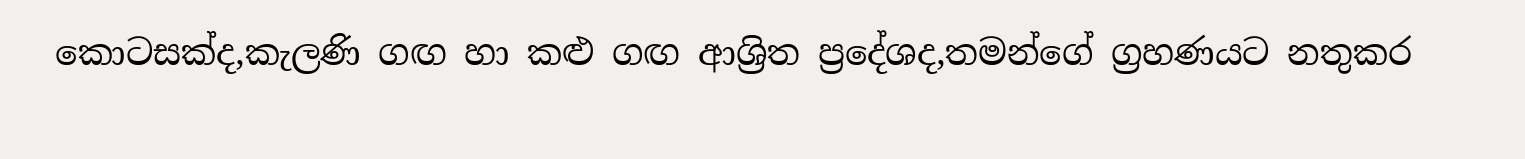කොටසක්ද,කැලණි ගඟ හා කළු ගඟ ආශ්‍රිත ප්‍රදේශද,තමන්ගේ ග්‍රහණයට නතුකර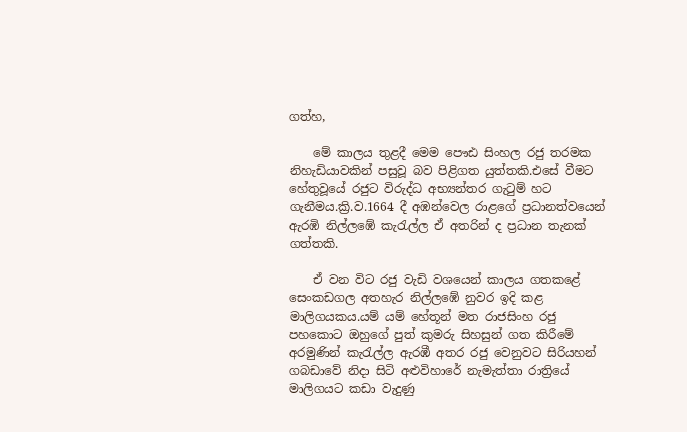ගත්හ,

    මේ කාලය තුළදී මෙම පෞඪ සිංහල රජු තරමක නිහැඩියාවකින් පසුවූ බව පිළිගත යුත්තකි.එසේ වීමට හේතුවූයේ රජුට විරුද්ධ අභ්‍යන්තර ගැටුම් හට ගැනීමය.ක්‍රි.ව.1664 දී අඹන්වෙල රාළගේ ප්‍රධානත්වයෙන් ඇරඹි නිල්ලඹේ කැරැල්ල ඒ අතරින් ද ප්‍රධාන තැනක් ගත්තකි.

    ඒ වන විට රජු වැඩි වශයෙන් කාලය ගතකළේ සෙංකඩගල අතහැර නිල්ලඹේ නුවර ඉදි කළ මාලිගයකය.යම් යම් හේතූන් මත රාජසිංහ රජු පහකොට ඔහුගේ පුත් කුමරු සිහසුන් ගත කිරීමේ අරමුණින් කැරැල්ල ඇරඹී අතර රජු වෙනුවට සිරියහන් ගබඩාවේ නිදා සිටි අළුවිහාරේ නැමැත්තා රාත්‍රියේ මාලිගයට කඩා වැදුණු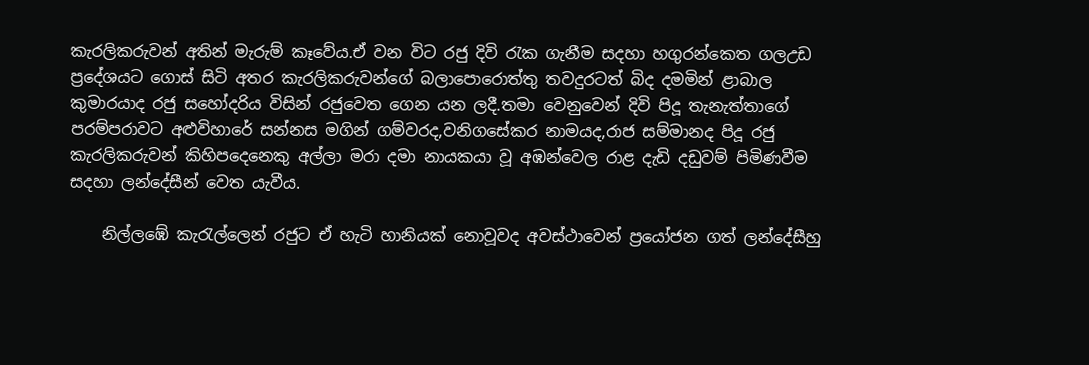කැරලිකරුවන් අතින් මැරුම් කෑවේය.ඒ වන විට රජු දිවි රැක ගැනීම සදහා හගුරන්කෙත ගලඋඩ ප්‍රදේශයට ගොස් සිටි අතර කැරලිකරුවන්ගේ බලාපොරොත්තු තවදුරටත් බිද දමමින් ළාබාල කුමාරයාද රජු සහෝදරිය විසින් රජුවෙත ගෙන යන ලදී.තමා වෙනුවෙන් දිවි පිදූ තැනැත්තාගේ පරම්පරාවට අළුවිහාරේ සන්නස මගින් ගම්වරද,වනිගසේකර නාමයද,රාජ සම්මානද පිදූ රජු කැරලිකරුවන් කිහිපදෙනෙකු අල්ලා මරා දමා නායකයා වූ අඹන්වෙල රාළ දැඩි දඩුවම් පිමිණවීම සදහා ලන්දේසීන් වෙත යැවීය.

    නිල්ලඹේ කැරැල්ලෙන් රජුට ඒ හැටි හානියක් නොවූවද අවස්ථාවෙන් ප්‍රයෝජන ගත් ලන්දේසීහු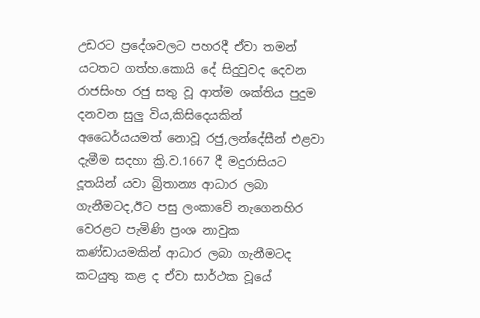උඩරට ප්‍රදේශවලට පහරදී ඒවා තමන් යටතට ගත්හ.කොයි දේ සිදුවුවද දෙවන රාජසිංහ රජු සතු වූ ආත්ම ශක්තිය පුදුම දනවන සුලු විය,කිසිදෙයකින් අධෛර්යයමත් නොවූ රජු,ලන්දේසීන් එළවා දැමීම සදහා ක්‍රි.ව.1667 දී මදුරාසියට දූතයින් යවා බ්‍රිතාන්‍ය ආධාර ලබා ගැනීමටද,ඊට පසු ලංකාවේ නැගෙනහිර වෙරළට පැමිණි ප්‍රංශ නාවුක කණ්ඩායමකින් ආධාර ලබා ගැනීමටද කටයුතු කළ ද ඒවා සාර්ථක වූයේ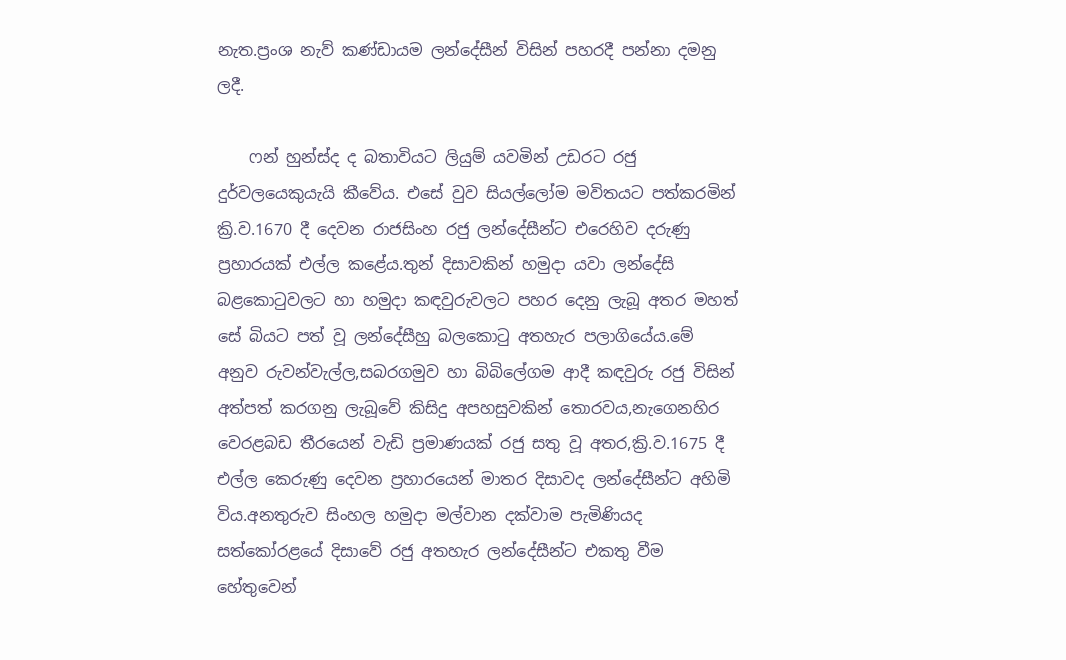නැත.ප්‍රංශ නැව් කණ්ඩායම ලන්දේසීන් විසින් පහරදී පන්නා දමනු ලදී.

    ෆන් හුන්ස්ද ද බතාවියට ලියුම් යවමින් උඩරට රජු දුර්වලයෙකුයැයි කීවේය. එසේ වුව සියල්ලෝම මවිතයට පත්කරමින් ක්‍රි.ව.1670 දී දෙවන රාජසිංහ රජු ලන්දේසීන්ට එරෙහිව දරුණු ප්‍රහාරයක් එල්ල කළේය.තුන් දිසාවකින් හමුදා යවා ලන්දේසි බළකොටුවලට හා හමුදා කඳවුරුවලට පහර දෙනු ලැබූ අතර මහත් සේ බියට පත් වූ ලන්දේසීහු බලකොටු අතහැර පලාගියේය.මේ අනුව රුවන්වැල්ල,සබරගමුව හා බිබිලේගම ආදී කඳවුරු රජු විසින් අත්පත් කරගනු ලැබූවේ කිසිදු අපහසුවකින් තොරවය,නැගෙනහිර වෙරළබඩ තීරයෙන් වැඩි ප්‍රමාණයක් රජු සතු වූ අතර,ක්‍රි.ව.1675 දී එල්ල කෙරුණු දෙවන ප්‍රහාරයෙන් මාතර දිසාවද ලන්දේසීන්ට අහිමි විය.අනතුරුව සිංහල හමුදා මල්වාන දක්වාම පැමිණියද සත්කෝරළයේ දිසාවේ රජු අතහැර ලන්දේසීන්ට එකතු වීම හේතුවෙන්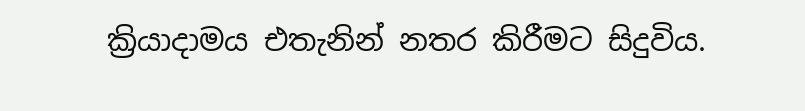ක්‍රියාදාමය එතැනින් නතර කිරීමට සිදුවිය.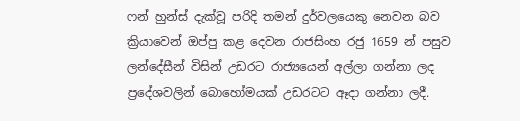ෆන් හුන්ස් දැක්වූ පරිදි තමන් දුර්වලයෙකු නෙවන බව ක්‍රියාවෙන් ඔප්පු කළ දෙවන රාජසිංහ රජු 1659 න් පසුව ලන්දේසීන් විසින් උඩරට රාජ්‍යයෙන් අල්ලා ගන්නා ලද ප්‍රදේශවලින් බොහෝමයක් උඩරටට ඈදා ගන්නා ලදී.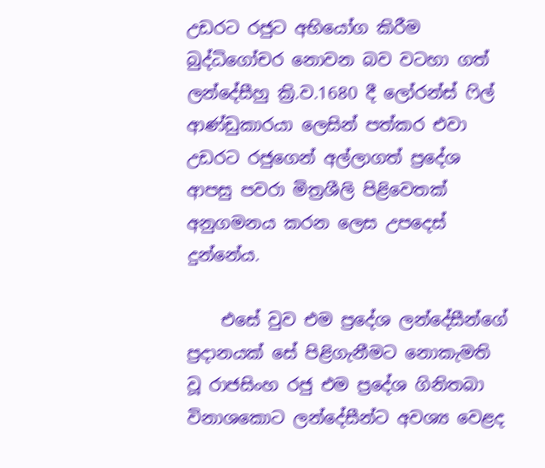උඩරට රජුට අභියෝග කිරීම බුද්ධිගෝචර නොවන බව වටහා ගත් ලන්දේසීහු ක්‍රි.ව.1680 දී ලෝරන්ස් ෆිල් ආණ්ඩුකාරයා ලෙසින් පත්කර එවා උඩරට රජුගෙන් අල්ලාගත් ප්‍රදේශ ආපසු පවරා මිත්‍රශීලි පිළිවෙතක් අනුගමනය කරන ලෙස උපදෙස් දුන්නේය.

    එසේ වුව එම ප්‍රදේශ ලන්දේසීන්ගේ ප්‍රදානයක් සේ පිළිගැනීමට නොකැමති වූ රාජසිංහ රජු එම ප්‍රදේශ ගිනිතබා විනාශකොට ලන්දේසීන්ට අවශ්‍ය වෙළද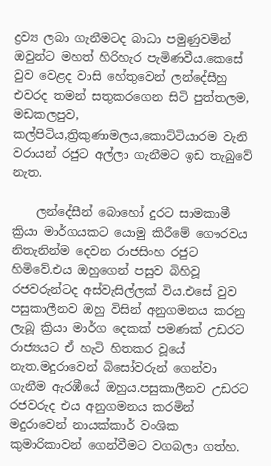ද්‍රව්‍ය ලබා ගැනීමටද බාධා පමුණුවමින් ඔවුන්ට මහත් හිරිහැර පැමිණවීය.කෙසේ වුව වෙළද වාසි හේතුවෙන් ලන්දේසීහු එවරද තමන් සතුකරගෙන සිටි පුත්තලම, මඩකලපුව, කල්පිටිය,ත්‍රිකුණාමලය,කොට්ටියාරම වැනි වරායන් රජුට අල්ලා ගැනීමට ඉඩ තැබුවේ නැත.

    ලන්දේසීන් බොහෝ දුරට සාමකාමී ක්‍රියා මාර්ගයකට යොමු කිරීමේ ගෞරවය නිතැනින්ම දෙවන රාජසිංහ රජුට හිමිවේ.එය ඔහුගෙන් පසුව බිහිවූ රජවරුන්ටද අස්වැසිල්ලක් විය.එසේ වුව පසුකාලීනව ඔහු විසින් අනුගමනය කරනු ලැබූ ක්‍රියා මාර්ග දෙකක් පමණක් උඩරට රාජ්‍යයට ඒ හැටි හිතකර වූයේ නැත.මදුරාවෙන් බිසෝවරුන් ගෙන්වා ගැනීම ඇරඹීයේ ඔහුය.පසුකාලීනව උඩරට රජවරුද එය අනුගමනය කරමින් මදුරාවෙන් නායක්කාර් වංශික කුමාරිකාවන් ගෙන්වීමට වගබලා ගත්හ.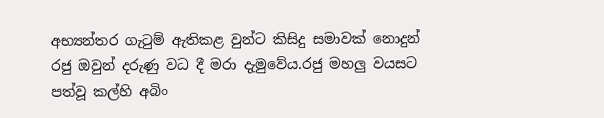අභ්‍යන්තර ගැටුම් ඇතිකළ වුන්ට කිසිදු සමාවක් නොදුන් රජු ඔවුන් දරුණු වධ දී මරා දැමුවේය.රජු මහලු වයසට පත්වූ කල්හි අබිං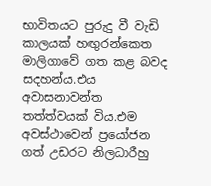භාවිතයට පුරුදු වී වැඩි කාලයක් හඟුරන්කෙත මාලිගාවේ ගත කළ බවද සදහන්ය.එය අවාසනාවන්ත තත්ත්වයක් විය.එම අවස්ථාවෙන් ප්‍රයෝජන ගත් උඩරට නිලධාරීහු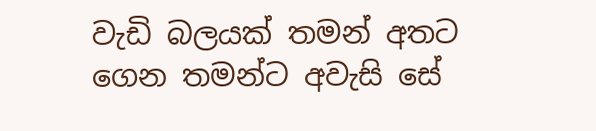වැඩි බලයක් තමන් අතට ගෙන තමන්ට අවැසි සේ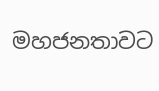මහජනතාවට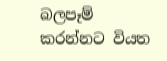බලපෑම් කරන්නට වියත